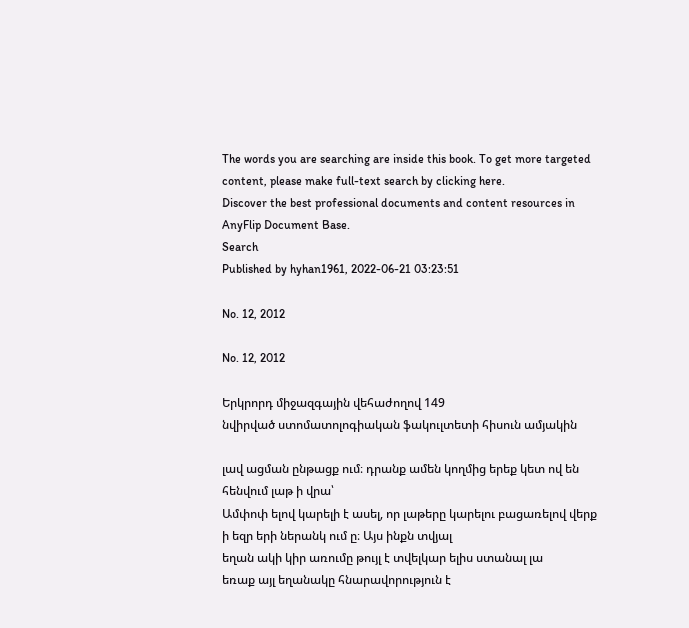The words you are searching are inside this book. To get more targeted content, please make full-text search by clicking here.
Discover the best professional documents and content resources in AnyFlip Document Base.
Search
Published by hyhan1961, 2022-06-21 03:23:51

No. 12, 2012

No. 12, 2012

Երկրորդ միջազգային վեհաժողով 149
նվիրված ստոմատոլոգիական ֆակուլտետի հիսուն ամյակին

լավ ացման ընթացք ում։ դրանք ամեն կողմից երեք կետ ով են հենվում լաթ ի վրա՝
Ամփոփ ելով կարելի է ասել, որ լաթերը կարելու բացառելով վերք ի եզր երի ներանկ ում ը։ Այս ինքն տվյալ
եղան ակի կիր առումը թույլ է տվելկար ելիս ստանալ լա
եռաք այլ եղանակը հնարավորություն է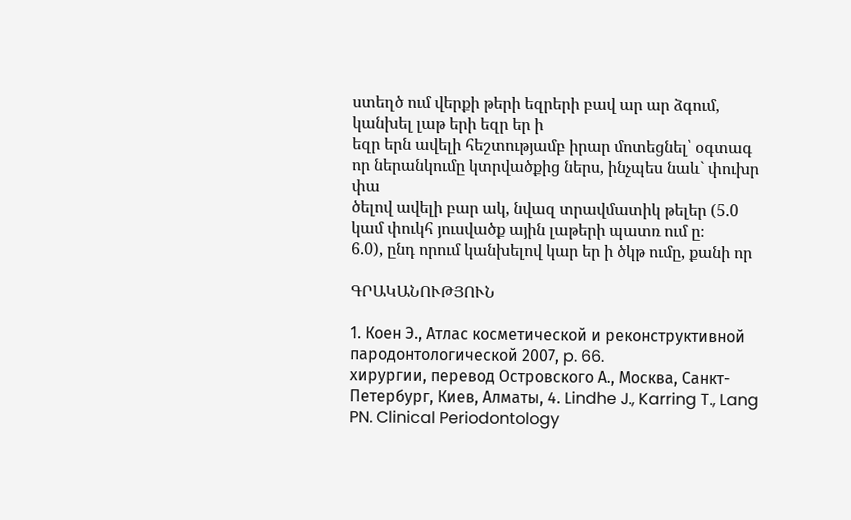ստեղծ ում վերքի թերի եզրերի բավ ար ար ձգում, կանխել լաթ երի եզր եր ի
եզր երն ավելի հեշտությամբ իրար մոտեցնել՝ օգտագ որ ներանկումը կտրվածքից ներս, ինչպես նաև` փուխր փա
ծելով ավելի բար ակ, նվազ տրավմատիկ թելեր (5.0 կամ փուկհ յուսվածք ային լաթերի պատռ ում ը։
6.0), ընդ որում կանխելով կար եր ի ծկթ ումը, քանի որ

ԳՐԱԿԱՆՈՒԹՅՈՒՆ

1. Коен Э., Атлас косметической и реконструктивной пародонтологической 2007, p. 66.
хирургии, перевод Островского А., Москва, Санкт-Петербург, Киев, Алматы, 4. Lindhe J., Karring T., Lang PN. Clinical Periodontology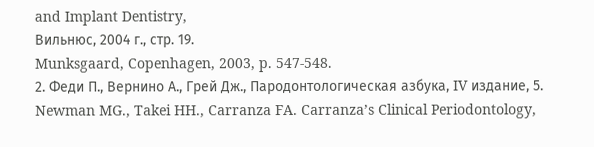and Implant Dentistry,
Вильнюс, 2004 г., стр. 19.
Munksgaard, Copenhagen, 2003, p. 547-548.
2. Феди П., Вернино А., Грей Дж., Пародонтологическая азбука, IV издание, 5. Newman MG., Takei HH., Carranza FA. Carranza’s Clinical Periodontology,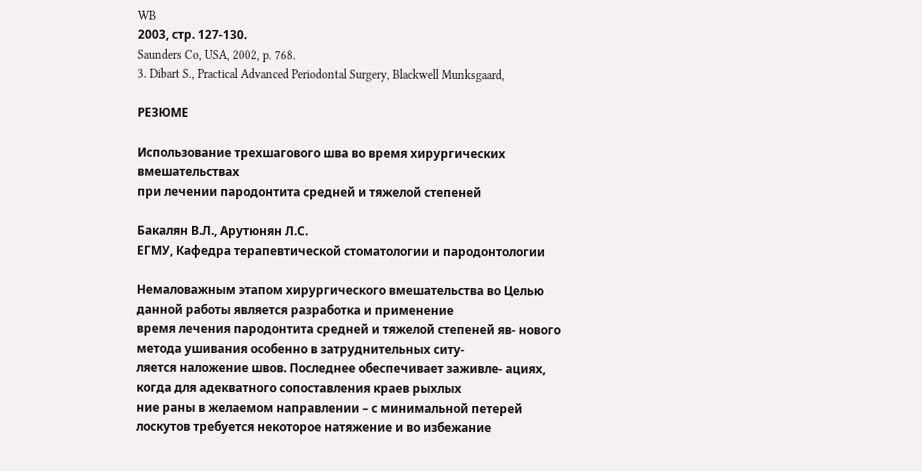WB
2003, стр. 127-130.
Saunders Co, USA, 2002, p. 768.
3. Dibart S., Practical Advanced Periodontal Surgery, Blackwell Munksgaard,

РЕЗЮМЕ

Использование трехшагового шва во время хирургических вмешательствах
при лечении пародонтита средней и тяжелой степеней

Бакалян В.Л., Арутюнян Л.С.
ЕГМУ, Кафедра терапевтической стоматологии и пародонтологии

Немаловажным этапом хирургического вмешательства во Целью данной работы является разработка и применение
время лечения пародонтита средней и тяжелой степеней яв- нового метода ушивания особенно в затруднительных ситу-
ляется наложение швов. Последнее обеспечивает заживле- ациях, когда для адекватного сопоставления краев рыхлых
ние раны в желаемом направлении – с минимальной петерей лоскутов требуется некоторое натяжение и во избежание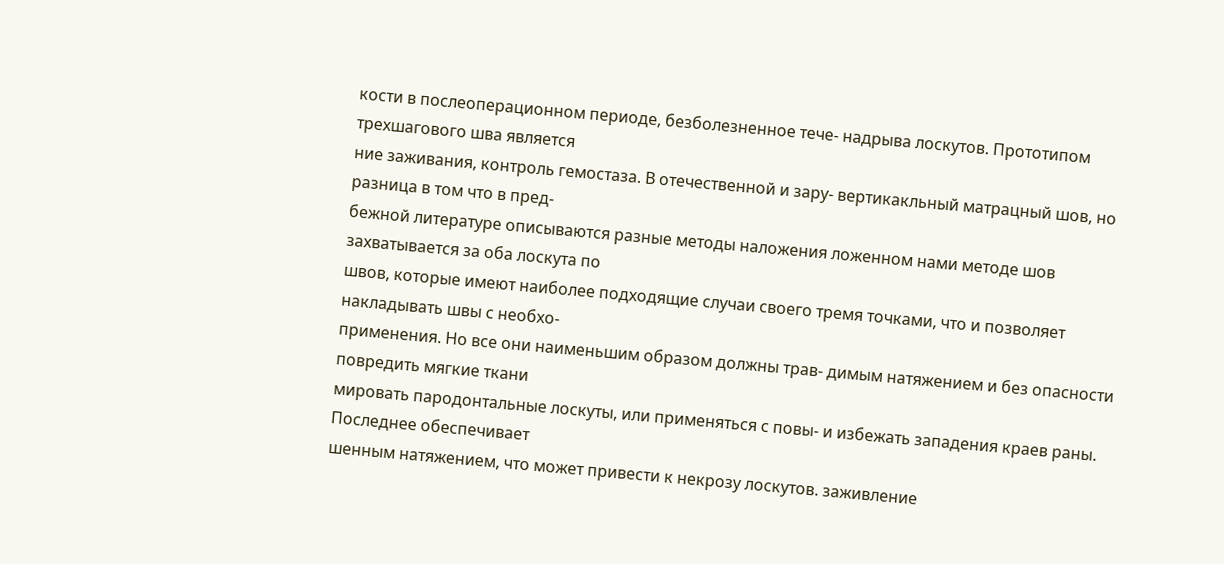кости в послеоперационном периоде, безболезненное тече- надрыва лоскутов. Прототипом трехшагового шва является
ние заживания, контроль гемостаза. В отечественной и зару- вертикакльный матрацный шов, но разница в том что в пред-
бежной литературе описываются разные методы наложения ложенном нами методе шов захватывается за оба лоскута по
швов, которые имеют наиболее подходящие случаи своего тремя точками, что и позволяет накладывать швы с необхо-
применения. Но все они наименьшим образом должны трав- димым натяжением и без опасности повредить мягкие ткани
мировать пародонтальные лоскуты, или применяться с повы- и избежать западения краев раны. Последнее обеспечивает
шенным натяжением, что может привести к некрозу лоскутов. заживление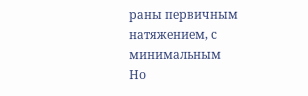раны первичным натяжением, с минимальным
Но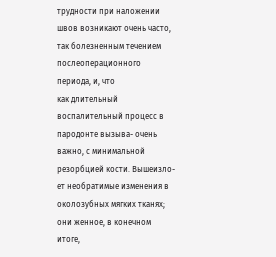трудности при наложении швов возникают очень часто, так болезненным течением послеоперационного периода, и, что
как длительный воспалительный процесс в пародонте вызыва- очень важно, с минимальной резорбцией кости. Вышеизло-
ет необратимые изменения в околозубных мягких тканях; они женное, в конечном итоге,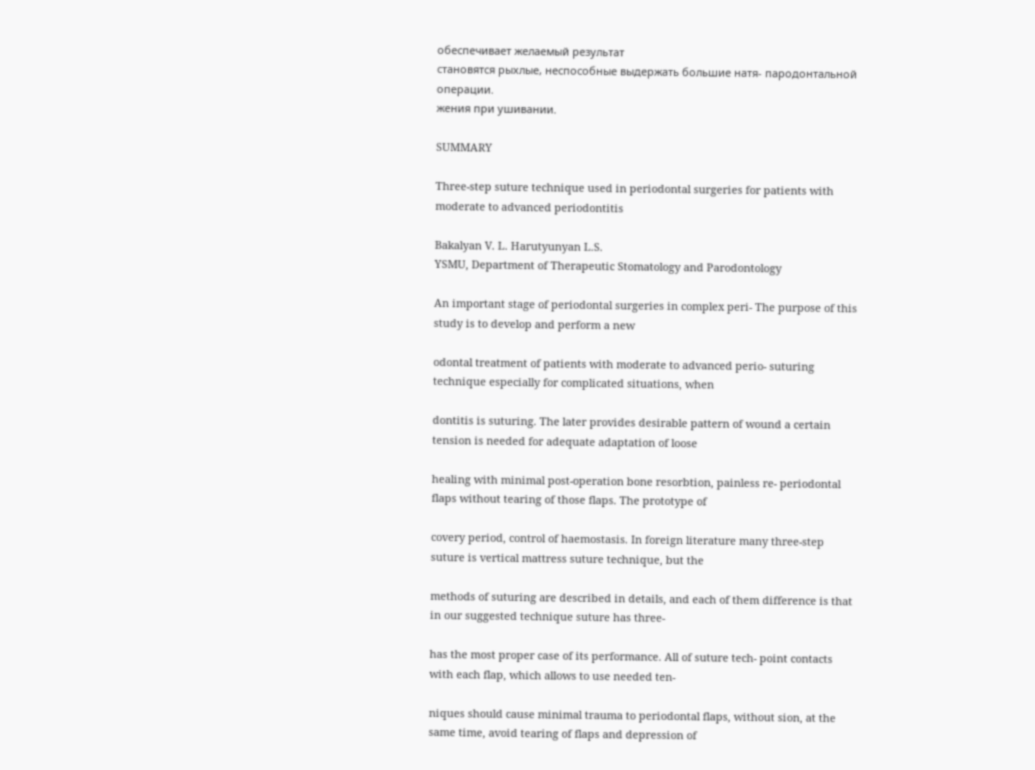обеспечивает желаемый результат
становятся рыхлые, неспособные выдержать большие натя- пародонтальной операции.
жения при ушивании.

SUMMARY

Three-step suture technique used in periodontal surgeries for patients with
moderate to advanced periodontitis

Bakalyan V. L. Harutyunyan L.S.
YSMU, Department of Therapeutic Stomatology and Parodontology

An important stage of periodontal surgeries in complex peri- The purpose of this study is to develop and perform a new

odontal treatment of patients with moderate to advanced perio- suturing technique especially for complicated situations, when

dontitis is suturing. The later provides desirable pattern of wound a certain tension is needed for adequate adaptation of loose

healing with minimal post-operation bone resorbtion, painless re- periodontal flaps without tearing of those flaps. The prototype of

covery period, control of haemostasis. In foreign literature many three-step suture is vertical mattress suture technique, but the

methods of suturing are described in details, and each of them difference is that in our suggested technique suture has three-

has the most proper case of its performance. All of suture tech- point contacts with each flap, which allows to use needed ten-

niques should cause minimal trauma to periodontal flaps, without sion, at the same time, avoid tearing of flaps and depression of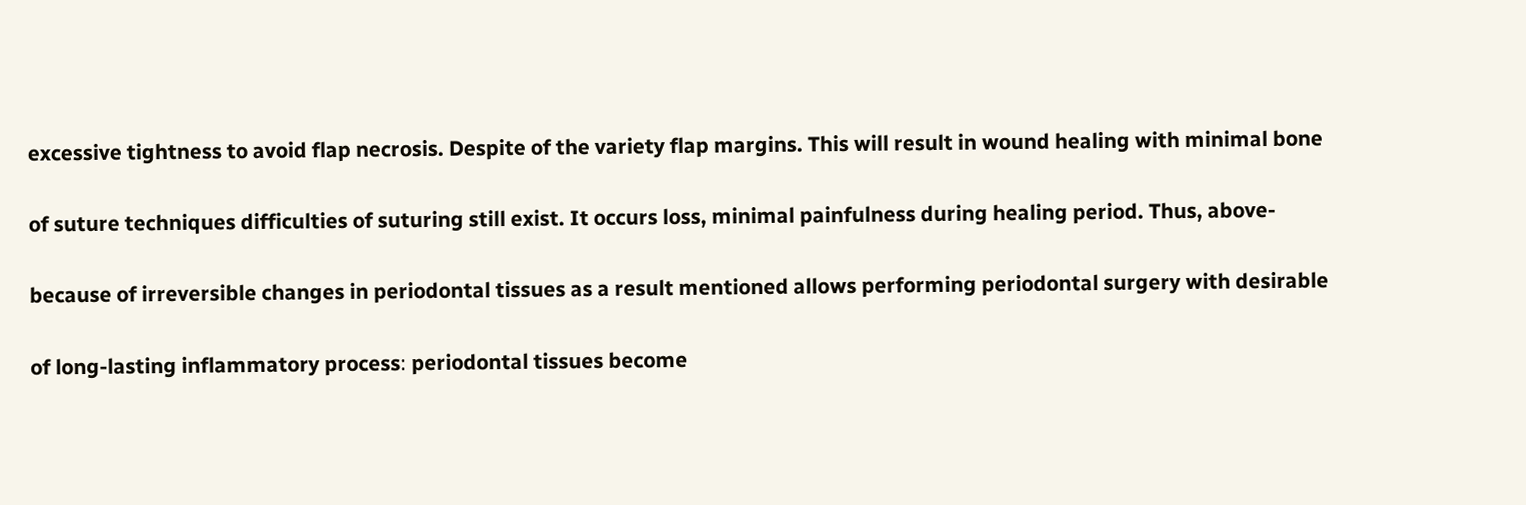excessive tightness to avoid flap necrosis. Despite of the variety flap margins. This will result in wound healing with minimal bone

of suture techniques difficulties of suturing still exist. It occurs loss, minimal painfulness during healing period. Thus, above-

because of irreversible changes in periodontal tissues as a result mentioned allows performing periodontal surgery with desirable

of long-lasting inflammatory process։ periodontal tissues become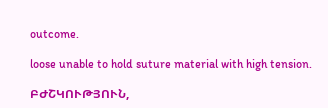outcome.

loose unable to hold suture material with high tension.

ԲԺՇԿՈՒԹՅՈՒՆ,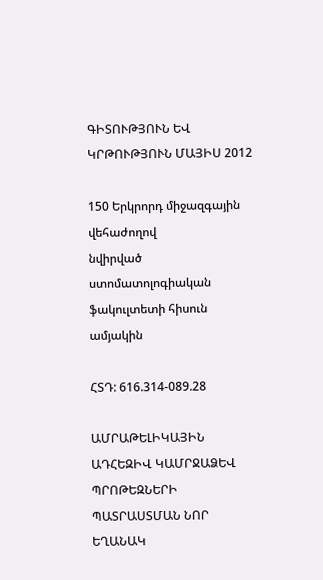ԳԻՏՈՒԹՅՈՒՆ ԵՎ ԿՐԹՈՒԹՅՈՒՆ ՄԱՅԻՍ 2012

150 Երկրորդ միջազգային վեհաժողով
նվիրված ստոմատոլոգիական ֆակուլտետի հիսուն ամյակին

ՀՏԴ: 616.314-089.28

ԱՄՐԱԹԵԼԻԿԱՅԻՆ ԱԴՀԵԶԻՎ ԿԱՄՐՋԱՁԵՎ ՊՐՈԹԵԶՆԵՐԻ
ՊԱՏՐԱՍՏՄԱՆ ՆՈՐ ԵՂԱՆԱԿ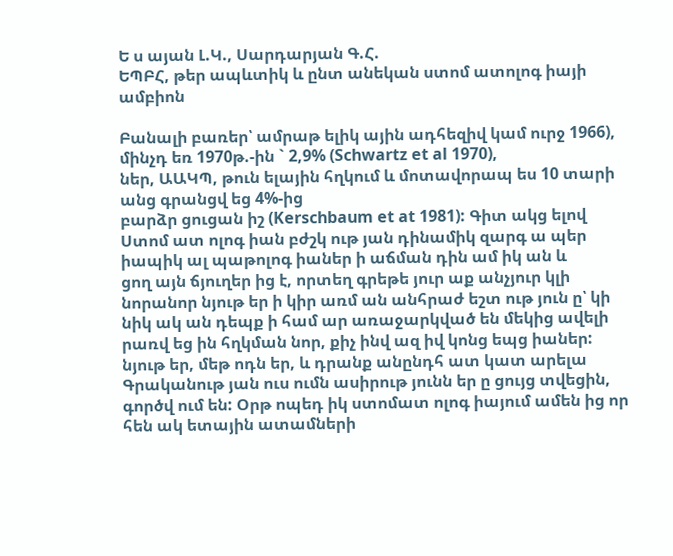Ե ս այան Լ.Կ., Սարդարյան Գ.Հ.
ԵՊԲՀ, թեր ապևտիկ և ընտ անեկան ստոմ ատոլոգ իայի ամբիոն

Բանալի բառեր՝ ամրաթ ելիկ ային ադհեզիվ կամ ուրջ 1966), մինչդ եռ 1970թ.-ին ` 2,9% (Schwartz et al 1970),
ներ, ԱԱԿՊ, թուն ելային հղկում և մոտավորապ ես 10 տարի անց գրանցվ եց 4%-ից
բարձր ցուցան իշ (Kerschbaum et at 1981): Գիտ ակց ելով
Ստոմ ատ ոլոգ իան բժշկ ութ յան դինամիկ զարգ ա պեր իապիկ ալ պաթոլոգ իաներ ի աճման դին ամ իկ ան և
ցող այն ճյուղեր ից է, որտեղ գրեթե յուր աք անչյուր կլի նորանոր նյութ եր ի կիր առմ ան անհրաժ եշտ ութ յուն ը՝ կի
նիկ ակ ան դեպք ի համ ար առաջարկված են մեկից ավելի րառվ եց ին հղկման նոր, քիչ ինվ ազ իվ կոնց եպց իաներ:
նյութ եր, մեթ ոդն եր, և դրանք անընդհ ատ կատ արելա Գրականութ յան ուս ումն ասիրութ յունն եր ը ցույց տվեցին,
գործվ ում են: Օրթ ոպեդ իկ ստոմատ ոլոգ իայում ամեն ից որ հեն ակ ետային ատամների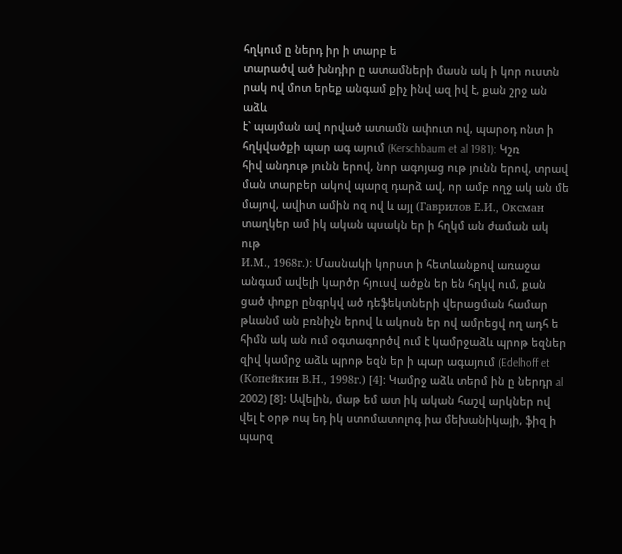հղկում ը ներդ իր ի տարբ ե
տարածվ ած խնդիր ը ատամների մասն ակ ի կոր ուստն րակ ով մոտ երեք անգամ քիչ ինվ ազ իվ է, քան շրջ ան աձև
է` պայման ավ որված ատամն ափուտ ով, պարօդ ոնտ ի հղկվածքի պար ագ այում (Kerschbaum et al 1981): Կշռ
հիվ անդութ յունն երով, նոր ագոյաց ութ յունն երով, տրավ ման տարբեր ակով պարզ դարձ ավ, որ ամբ ողջ ակ ան մե
մայով, ավիտ ամին ոզ ով և այլ (Гаврилов Е.И., Оксман տաղկեր ամ իկ ական պսակն եր ի հղկմ ան ժաման ակ ութ
И.М., 1968г.): Մասնակի կորստ ի հետևանքով առաջա անգամ ավելի կարծր հյուսվ ածքն եր են հղկվ ում, քան
ցած փոքր ընգրկվ ած դեֆեկտների վերացման համար թևանմ ան բռնիչն երով և ակոսն եր ով ամրեցվ ող ադհ ե
հիմն ակ ան ում օգտագործվ ում է կամրջաձև պրոթ եզներ զիվ կամրջ աձև պրոթ եզն եր ի պար ագայում (Edelhoff et
(Копейкин В.Н., 1998г.) [4]: Կամրջ աձև տերմ ին ը ներդր al 2002) [8]: Ավելին, մաթ եմ ատ իկ ական հաշվ արկներ ով
վել է օրթ ոպ եդ իկ ստոմատոլոգ իա մեխանիկայի, ֆիզ ի պարզ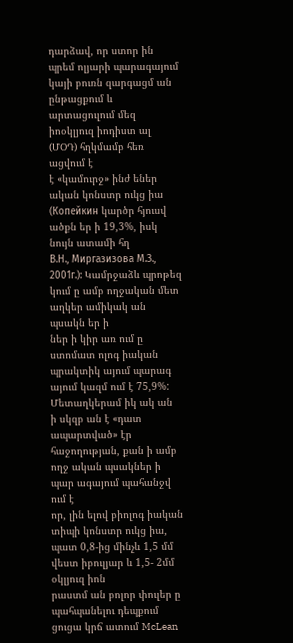դարձավ, որ ստոր ին պրեմ ոլյարի պարագայում
կայի բուռն զարգացմ ան ընթացքում և արտացուլում մեզ իոօկլյուզ իոդիստ ալ (ՄՕԴ) հղկմամբ հեռ ացվում է
է «կամուրջ» ինժ եներ ական կոնստր ուկց իա (Копейкин կարծր հյուսվ ածքն եր ի 19,3%, իսկ նույն ատամի հղ
В.Н., Миргазизова М.З., 2001г.): Կամրջաձև պրոթեզ կում ը ամբ ողջական մետ աղկեր ամիկակ ան պսակն եր ի
ներ ի կիր առ ում ը ստոմատ ոլոգ իական պրակտիկ այում պարագ այում կազմ ում է 75,9%: Մետաղկերամ իկ ակ ան
ի սկզբ ան է «դատ ապարտված» էր հաջողության, քան ի ամբ ողջ ական պսակներ ի պար ագայում պահանջվ ում է
որ, լին ելով բիոլոգ իական տիպի կոնստր ուկց իա, պատ 0,8-ից մինչև 1,5 մմ վեստ իբուլյար և 1,5- 2մմ օկլյուզ իոն
րաստմ ան բոլոր փուլեր ը պահպանելու դեպքում ցուցա կրճ ատում McLean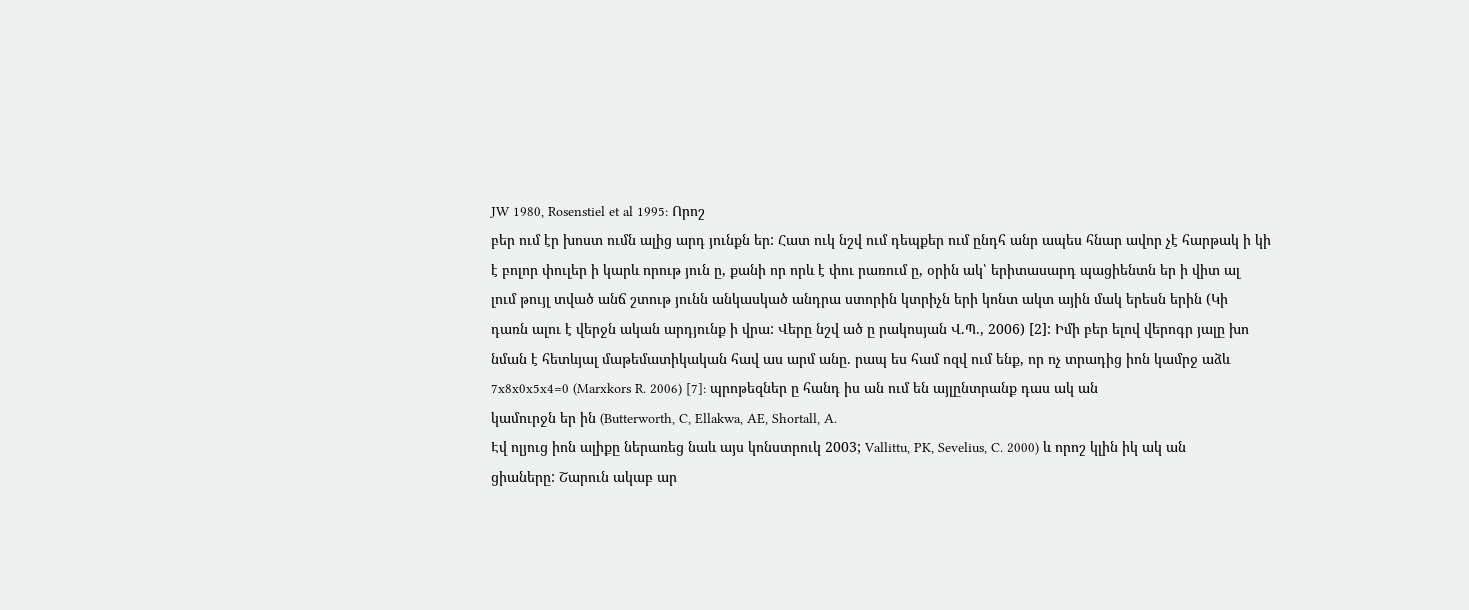JW 1980, Rosenstiel et al 1995: Որոշ
բեր ում էր խոստ ումն ալից արդ յունքն եր: Հատ ուկ նշվ ում դեպքեր ում ընդհ անր ապես հնար ավոր չէ հարթակ ի կի
է բոլոր փուլեր ի կարև որութ յուն ը, քանի որ որև է փու րառում ը, օրին ակ՝ երիտասարդ պացիենտն եր ի վիտ ալ
լում թույլ տված անճ շտութ յունն անկասկած անդրա ստորին կտրիչն երի կոնտ ակտ ային մակ երեսն երին (Կի
դառն ալու է վերջն ական արդյունք ի վրա: Վերը նշվ ած ը րակոսյան Վ.Պ., 2006) [2]: Իմի բեր ելով վերոգր յալը խո
նման է հետևյալ մաթեմատիկական հավ աս արմ անը. րապ ես համ ոզվ ում ենք, որ ոչ տրադից իոն կամրջ աձև
7x8x0x5x4=0 (Marxkors R. 2006) [7]: պրոթեզներ ը հանդ իս ան ում են այլընտրանք դաս ակ ան
կամուրջն եր ին (Butterworth, C, Ellakwa, AE, Shortall, A.
Էվ ոլյուց իոն ալիքը ներառեց նաև այս կոնստրուկ 2003; Vallittu, PK, Sevelius, C. 2000) և որոշ կլին իկ ակ ան
ցիաները: Շարուն ակաբ ար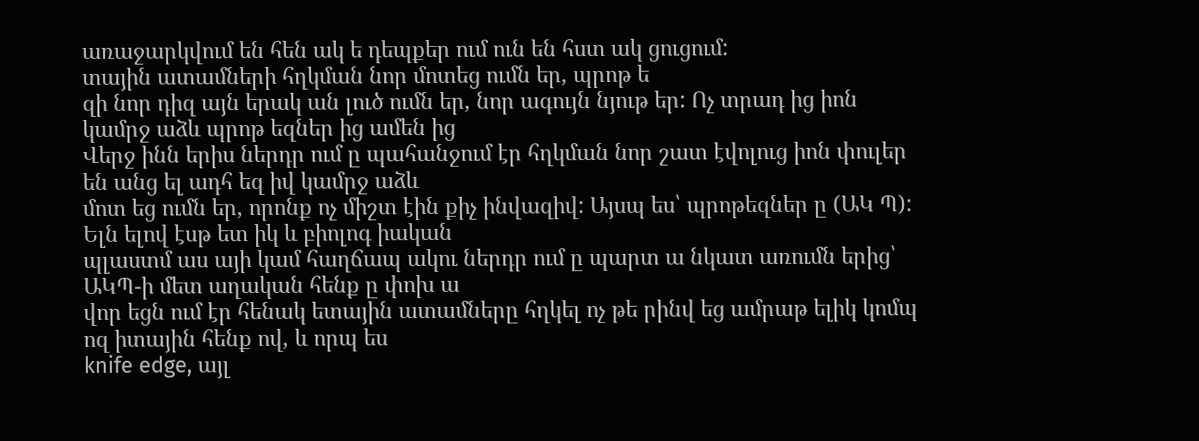առաջարկվում են հեն ակ ե դեպքեր ում ուն են հստ ակ ցուցում:
տային ատամների հղկման նոր մոտեց ումն եր, պրոթ ե
զի նոր դիզ այն երակ ան լուծ ումն եր, նոր ագույն նյութ եր: Ոչ տրադ ից իոն կամրջ աձև պրոթ եզներ ից ամեն ից
Վերջ ինն երիս ներդր ում ը պահանջում էր հղկման նոր շատ էվոլուց իոն փուլեր են անց ել ադհ եզ իվ կամրջ աձև
մոտ եց ումն եր, որոնք ոչ միշտ էին քիչ ինվազիվ: Այսպ ես՝ պրոթեզներ ը (ԱԿ Պ): Ելն ելով էսթ ետ իկ և բիոլոգ իական
պլաստմ աս այի կամ հաղճապ ակու ներդր ում ը պարտ ա նկատ առումն երից՝ ԱԿՊ-ի մետ աղական հենք ը փոխ ա
վոր եցն ում էր հենակ ետային ատամները հղկել ոչ թե րինվ եց ամրաթ ելիկ կոմպ ոզ իտային հենք ով, և որպ ես
knife edge, այլ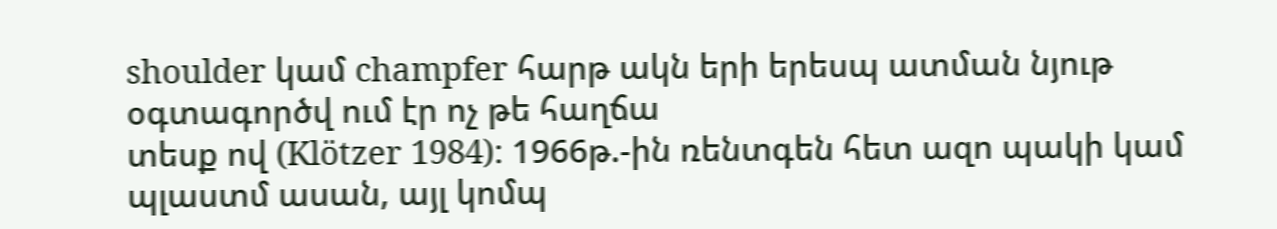shoulder կամ champfer հարթ ակն երի երեսպ ատման նյութ օգտագործվ ում էր ոչ թե հաղճա
տեսք ով (Klötzer 1984): 1966թ.-ին ռենտգեն հետ ազո պակի կամ պլաստմ ասան, այլ կոմպ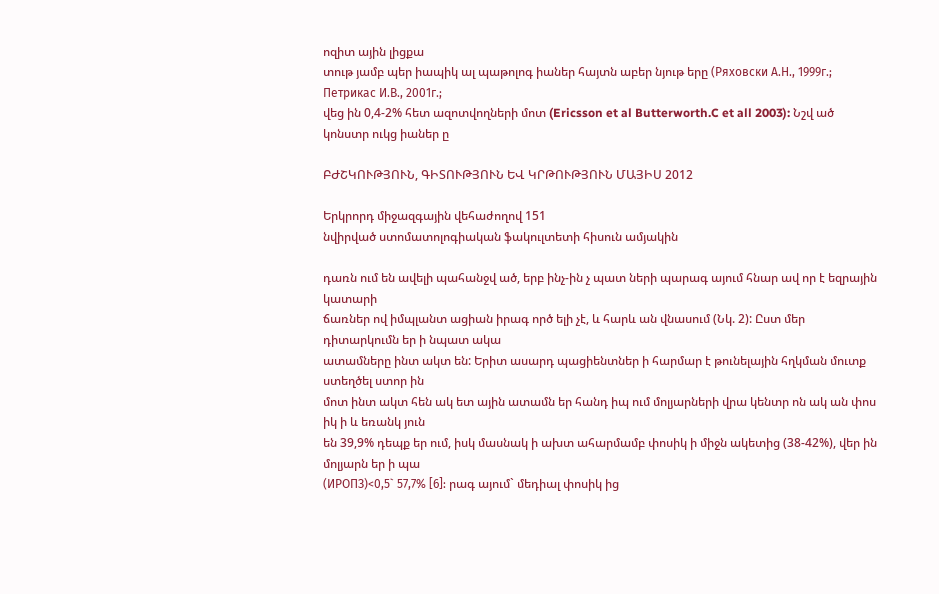ոզիտ ային լիցքա
տութ յամբ պեր իապիկ ալ պաթոլոգ իաներ հայտն աբեր նյութ երը (Ряховски А.Н., 1999г.; Петрикас И.В., 2001г.;
վեց ին 0,4-2% հետ ազոտվողների մոտ (Ericsson et al Butterworth.C et all 2003): Նշվ ած կոնստր ուկց իաներ ը

ԲԺՇԿՈՒԹՅՈՒՆ, ԳԻՏՈՒԹՅՈՒՆ ԵՎ ԿՐԹՈՒԹՅՈՒՆ ՄԱՅԻՍ 2012

Երկրորդ միջազգային վեհաժողով 151
նվիրված ստոմատոլոգիական ֆակուլտետի հիսուն ամյակին

դառն ում են ավելի պահանջվ ած, երբ ինչ-ին չ պատ ների պարագ այում հնար ավ որ է եզրային կատարի
ճառներ ով իմպլանտ ացիան իրագ ործ ելի չէ, և հարև ան վնասում (Նկ. 2): Ըստ մեր դիտարկումն եր ի նպատ ակա
ատամները ինտ ակտ են: Երիտ ասարդ պացիենտներ ի հարմար է թունելային հղկման մուտք ստեղծել ստոր ին
մոտ ինտ ակտ հեն ակ ետ ային ատամն եր հանդ իպ ում մոլյարների վրա կենտր ոն ակ ան փոս իկ ի և եռանկ յուն
են 39,9% դեպք եր ում, իսկ մասնակ ի ախտ ահարմամբ փոսիկ ի միջն ակետից (38-42%), վեր ին մոլյարն եր ի պա
(ИРОПЗ)<0,5` 57,7% [6]: րագ այում` մեդիալ փոսիկ ից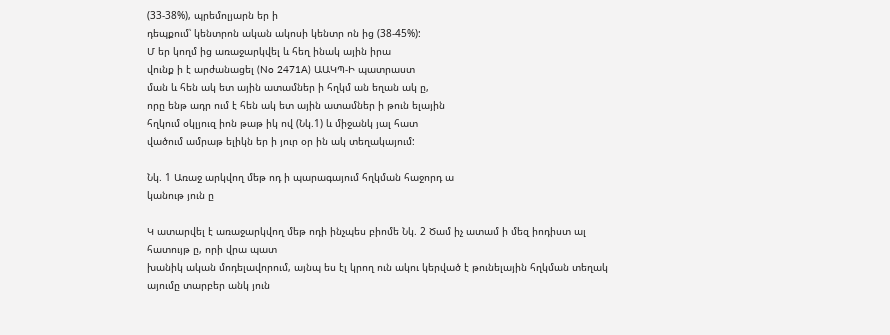(33-38%), պրեմոլյարն եր ի
դեպքում՝ կենտրոն ական ակոսի կենտր ոն ից (38-45%):
Մ եր կողմ ից առաջարկվել և հեղ ինակ ային իրա
վունք ի է արժանացել (No 2471A) ԱԱԿՊ-Ի պատրաստ
ման և հեն ակ ետ ային ատամներ ի հղկմ ան եղան ակ ը,
որը ենթ ադր ում է հեն ակ ետ ային ատամներ ի թուն ելային
հղկում օկլյուզ իոն թաթ իկ ով (Նկ.1) և միջանկ յալ հատ
վածում ամրաթ ելիկն եր ի յուր օր ին ակ տեղակայում:

Նկ. 1 Առաջ արկվող մեթ ոդ ի պարագայում հղկման հաջորդ ա
կանութ յուն ը

Կ ատարվել է առաջարկվող մեթ ոդի ինչպես բիոմե Նկ. 2 Ծամ իչ ատամ ի մեզ իոդիստ ալ հատույթ ը, որի վրա պատ
խանիկ ական մոդելավորում, այնպ ես էլ կրող ուն ակու կերված է թունելային հղկման տեղակ այումը տարբեր անկ յուն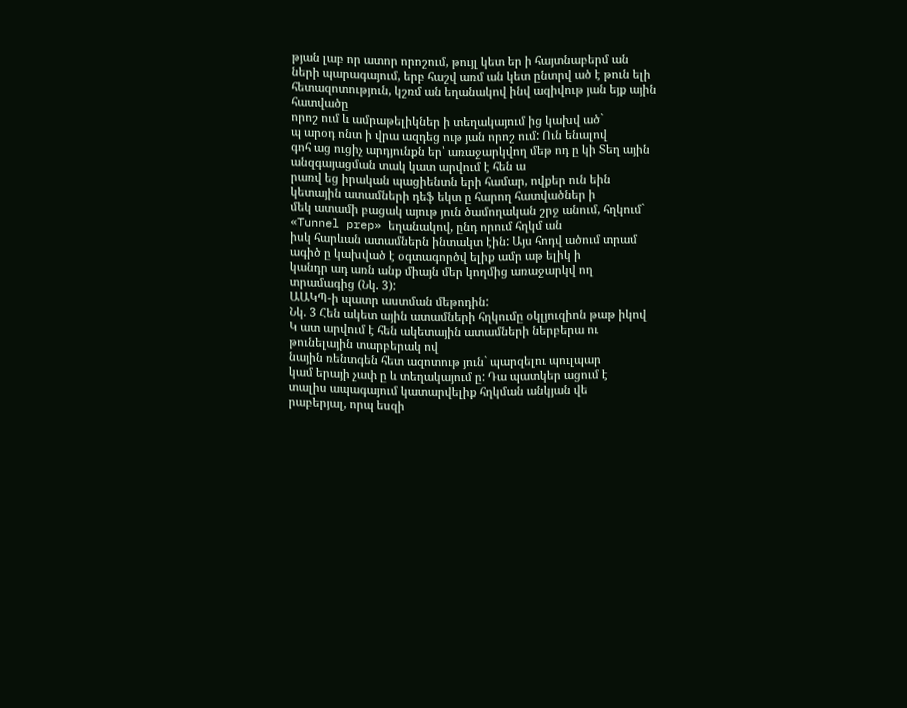թյան լաբ որ ատոր որոշում, թույլ կետ եր ի հայտնաբերմ ան ների պարագայում, երբ հաշվ առմ ան կետ ընտրվ ած է թուն ելի
հետազոտություն, կշռմ ան եղանակով ինվ ազիվութ յան եյք ային հատվածը
որոշ ում և ամրաթելիկներ ի տեղակայում ից կախվ ած`
պ արօդ ոնտ ի վրա ազդեց ութ յան որոշ ում: Ուն ենալով
գոհ աց ուցիչ արդյունքն եր՝ առաջարկվող մեթ ոդ ը կի Տեղ ային անզգայացման տակ կատ արվում է հեն ա
րառվ եց իրական պացիենտն երի համար, ովքեր ուն եին կետային ատամների դեֆ եկտ ը հարող հատվածներ ի
մեկ ատամի բացակ այութ յուն ծամողական շրջ անում, հղկում` «Tunnel prep» եղանակով, ընդ որում հղկմ ան
իսկ հարևան ատամներն ինտակտ էին: Այս հոդվ ածում տրամ ագիծ ը կախված է օգտագործվ ելիք ամր աթ ելիկ ի
կանդր ադ առն անք միայն մեր կողմից առաջարկվ ող տրամագից (Նկ. 3):
ԱԱԿՊ-ի պատր աստման մեթոդին:
Նկ. 3 Հեն ակետ ային ատամների հղկումը օկլյուզիոն թաթ իկով
Կ ատ արվում է հեն ակետային ատամների ներբերա ու թունելային տարբերակ ով
նային ռենտգեն հետ ազոտութ յուն` պարզելու պուլպար
կամ երայի չափ ը և տեղակայում ը: Դա պատկեր ացում է
տալիս ապագայում կատարվելիք հղկման անկյան վե
րաբերյալ, որպ եսզի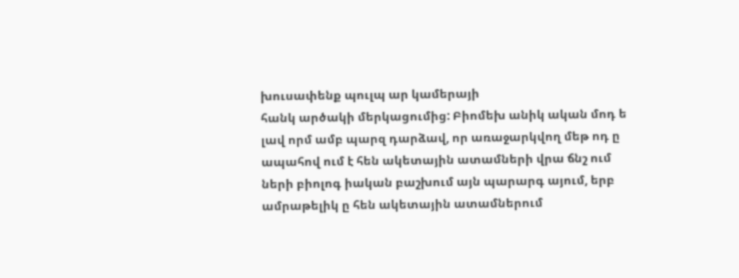խուսափենք պուլպ ար կամերայի
հանկ արծակի մերկացումից: Բիոմեխ անիկ ական մոդ ե
լավ որմ ամբ պարզ դարձավ, որ առաջարկվող մեթ ոդ ը
ապահով ում է հեն ակետային ատամների վրա ճնշ ում
ների բիոլոգ իական բաշխում այն պարարգ այում, երբ
ամրաթելիկ ը հեն ակետային ատամներում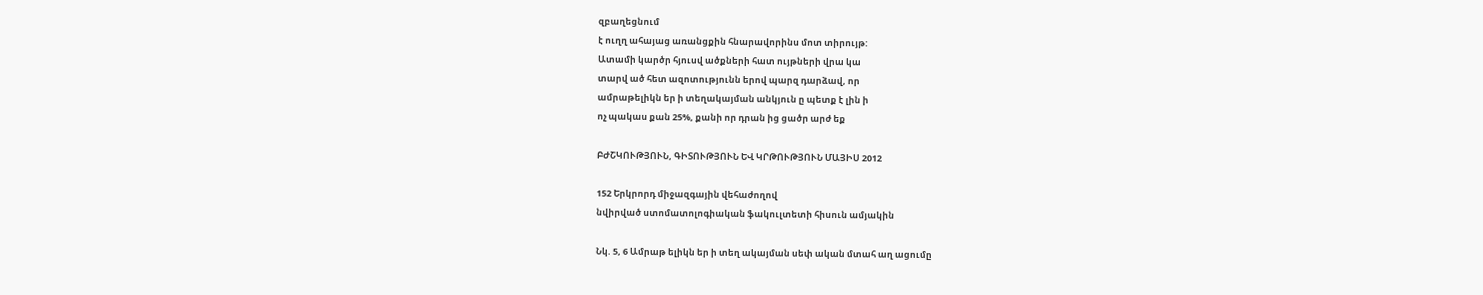զբաղեցնում
է ուղղ ահայաց առանցքին հնարավորինս մոտ տիրույթ:
Ատամի կարծր հյուսվ ածքների հատ ույթների վրա կա
տարվ ած հետ ազոտությունն երով պարզ դարձավ, որ
ամրաթելիկն եր ի տեղակայման անկյուն ը պետք է լին ի
ոչ պակաս քան 25%, քանի որ դրան ից ցածր արժ եք

ԲԺՇԿՈՒԹՅՈՒՆ, ԳԻՏՈՒԹՅՈՒՆ ԵՎ ԿՐԹՈՒԹՅՈՒՆ ՄԱՅԻՍ 2012

152 Երկրորդ միջազգային վեհաժողով
նվիրված ստոմատոլոգիական ֆակուլտետի հիսուն ամյակին

Նկ. 5, 6 Ամրաթ ելիկն եր ի տեղ ակայման սեփ ական մտահ աղ ացումը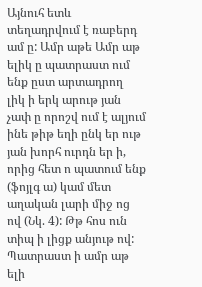Այնուհ ետև տեղադրվում է ռաբերդ ամ ը: Ամր աթե Ամր աթ ելիկ ը պատրաստ ում ենք ըստ արտադրող
լիկ ի երկ արութ յան չափ ը որոշվ ում է ալյում ինե թիթ եղի ընկ եր ութ յան խորհ ուրդն եր ի, որից հետ ո պատում ենք
(ֆոյլգ ա) կամ մետ աղական լարի միջ ոց ով (Նկ. 4): Թթ հոս ուն տիպ ի լիցք անյութ ով: Պատրաստ ի ամր աթ ելի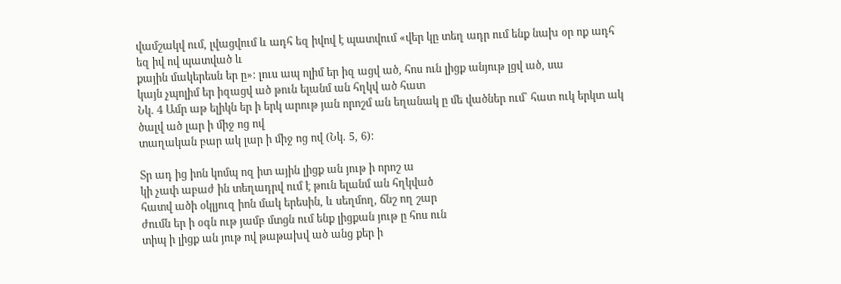վամշակվ ում, լվացվում և ադհ եզ իվով է պատվում «վեր կը տեղ ադր ում ենք նախ օր ոք ադհ եզ իվ ով պատված և
քային մակերեսն եր ը»: լուս ապ ոլիմ եր իզ ացվ ած, հոս ուն լիցք անյութ լցվ ած, սա
կայն չպոլիմ եր իզացվ ած թուն ելանմ ան հղկվ ած հատ
Նկ. 4 Ամր աթ ելիկն եր ի երկ արութ յան որոշմ ան եղանակ ը մե վածներ ում` հատ ուկ երկտ ակ ծալվ ած լար ի միջ ոց ով
տաղական բար ակ լար ի միջ ոց ով (Նկ. 5, 6):

Տր ադ ից իոն կոմպ ոզ իտ ային լիցք ան յութ ի որոշ ա
կի չափ աբաժ ին տեղադրվ ում է թուն ելանմ ան հղկված
հատվ ածի օկլյուզ իոն մակ երեսին, և սեղմող, ճնշ ող շար
ժումն եր ի օգն ութ յամբ մտցն ում ենք լիցքան յութ ը հոս ուն
տիպ ի լիցք ան յութ ով թաթախվ ած անց քեր ի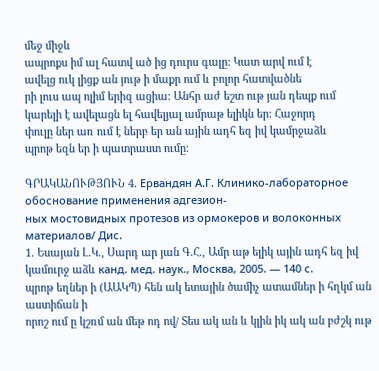մեջ միջև
ապրոքս իմ ալ հատվ ած ից դուրս գալը: Կատ արվ ում է
ավելց ուկ լիցք ան յութ ի մաքր ում և բոլոր հատվածնե
րի լուս ապ ոլիմ երիզ ացիա: Անհր աժ եշտ ութ յան դեպք ում
կարելի է ավելացն ել հավելյալ ամրաթ ելիկն եր: Հաջորդ
փուլը ներ առ ում է ներբ եր ան ային ադհ եզ իվ կամրջաձև
պրոթ եզն եր ի պատրաստ ումը:

ԳՐԱԿԱՆՈՒԹՅՈՒՆ 4. Ервандян А.Г. Клинико-лабораторное обоснование применения адгезион-
ных мостовидных протезов из ормокеров и волоконных материалов/ Дис.
1. Եսայան Լ.Կ., Սարդ ար յան Գ.Հ., Ամր աթ ելիկ ային ադհ եզ իվ կամուրջ աձև канд. мед. наук., Москва, 2005. — 140 с.
պրոթ եղներ ի (ԱԱԿՊ) հեն ակ ետային ծամիչ ատամներ ի հղկմ ան աստիճան ի
որոշ ում ը կշռմ ան մեթ ոդ ով/ Տես ակ ան և կլին իկ ակ ան բժշկ ութ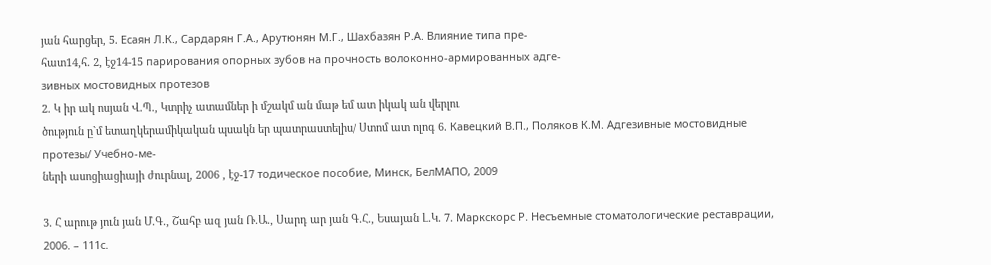յան հարցեր, 5. Есаян Л.К., Сардарян Г.А., Арутюнян М.Г., Шахбазян Р.А. Влияние типа пре-
հատ14,հ. 2, էջ14-15 парирования опорных зубов на прочность волоконно-армированных адге-
зивных мостовидных протезов
2. Կ իր ակ ոսյան Վ.Պ., Կտրիչ ատամներ ի մշակմ ան մաթ եմ ատ իկակ ան վերլու
ծություն ը`մ ետաղկերամիկական պսակն եր պատրաստելիս/ Ստոմ ատ ոլոգ 6. Кавецкий В.П., Поляков К.М. Адгезивные мостовидные протезы/ Учебно-ме-
ների ասոցիացիայի ժուրնալ, 2006 , էջ-17 тодическое пособие, Минск, БелМАПО, 2009

3. Հ արութ յուն յան Մ.Գ., Շահբ ազ յան Ռ.Ա., Սարդ ար յան Գ.Հ., Եսայան Լ.Կ. 7. Маркскорс Р. Несъемные стоматологические реставрации, 2006. – 111с.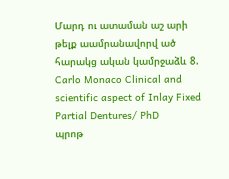Մարդ ու ատաման աշ արի թելք աամրանավորվ ած հարակց ական կամրջաձև 8. Carlo Monaco Clinical and scientific aspect of Inlay Fixed Partial Dentures/ PhD
պրոթ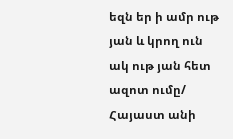եզն եր ի ամր ութ յան և կրող ուն ակ ութ յան հետ ազոտ ումը/ Հայաստ անի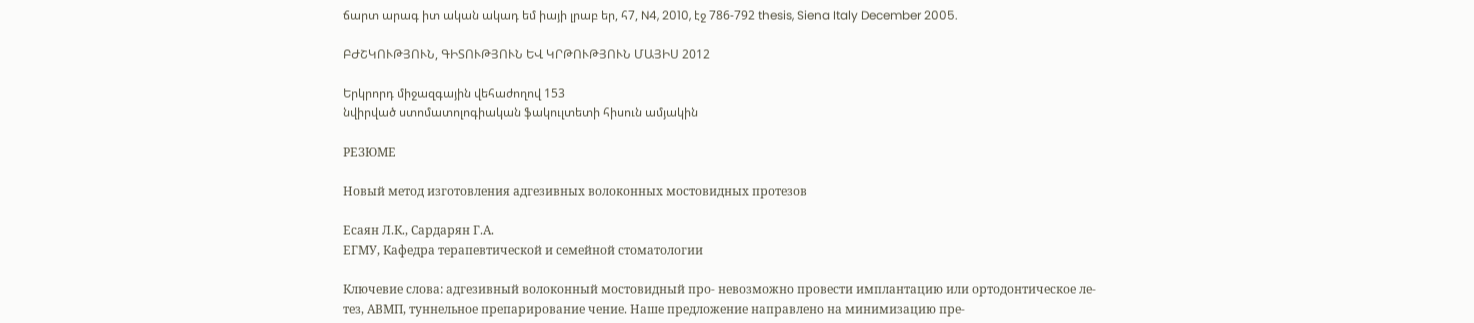ճարտ արագ իտ ական ակադ եմ իայի լրաբ եր, հ7, N4, 2010, էջ 786-792 thesis, Siena Italy December 2005.

ԲԺՇԿՈՒԹՅՈՒՆ, ԳԻՏՈՒԹՅՈՒՆ ԵՎ ԿՐԹՈՒԹՅՈՒՆ ՄԱՅԻՍ 2012

Երկրորդ միջազգային վեհաժողով 153
նվիրված ստոմատոլոգիական ֆակուլտետի հիսուն ամյակին

РЕЗЮМЕ

Новый метод изготовления aдгезивных волоконных мостовидных протезов

Есаян Л.К., Сардарян Г.А.
ЕГМУ, Кафедра терапевтической и семейной стоматологии

Ключевие слова: адгезивный волоконный мостовидный про- невозможно провести имплантацию или ортодонтическое ле-
тез, АВМП, туннельное препарирование чение. Наше предложение направлено на минимизацию пре-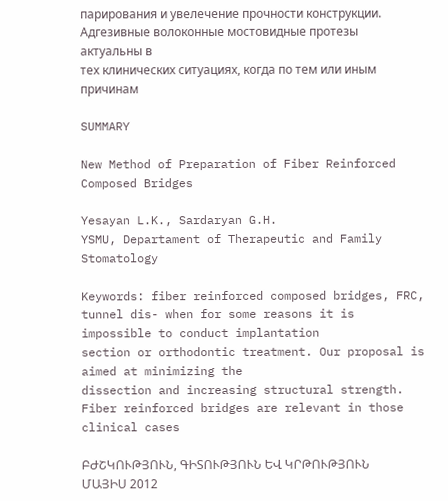парирования и увелечение прочности конструкции.
Адгезивные волоконные мостовидные протезы актуальны в
тех клинических ситуациях, когда по тем или иным причинам

SUMMARY

New Method of Preparation of Fiber Reinforced Composed Bridges

Yesayan L.K., Sardaryan G.H.
YSMU, Departament of Therapeutic and Family Stomatology

Keywords: fiber reinforced composed bridges, FRC, tunnel dis- when for some reasons it is impossible to conduct implantation
section or orthodontic treatment. Our proposal is aimed at minimizing the
dissection and increasing structural strength.
Fiber reinforced bridges are relevant in those clinical cases

ԲԺՇԿՈՒԹՅՈՒՆ, ԳԻՏՈՒԹՅՈՒՆ ԵՎ ԿՐԹՈՒԹՅՈՒՆ ՄԱՅԻՍ 2012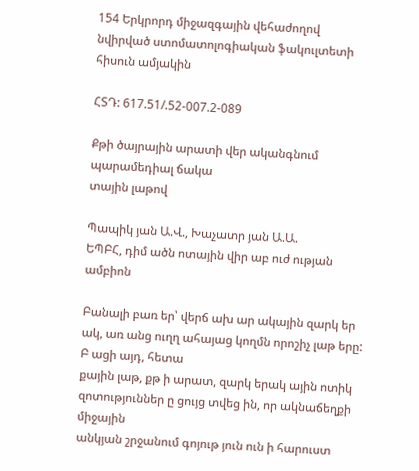154 Երկրորդ միջազգային վեհաժողով
նվիրված ստոմատոլոգիական ֆակուլտետի հիսուն ամյակին

ՀՏԴ: 617.51/.52-007.2-089

Քթի ծայրային արատի վեր ականգնում պարամեդիալ ճակա
տային լաթով

Պապիկ յան Ա.Վ., Խաչատր յան Ա.Ա.
ԵՊԲՀ, դիմ ածն ոտային վիր աբ ուժ ության ամբիոն

Բանալի բառ եր՝ վերճ ախ ար ակային զարկ եր ակ, առ անց ուղղ ահայաց կողմն որոշիչ լաթ երը: Բ ացի այդ, հետա
քային լաթ, քթ ի արատ, զարկ երակ ային ոտիկ զոտություններ ը ցույց տվեց ին, որ ակնաճեղքի միջային
անկյան շրջանում գոյութ յուն ուն ի հարուստ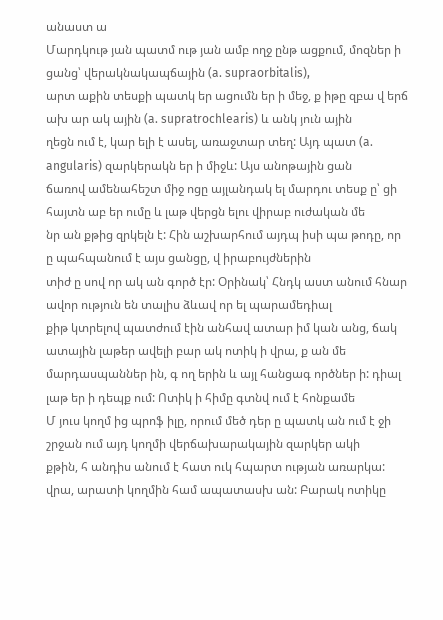անաստ ա
Մարդկութ յան պատմ ութ յան ամբ ողջ ընթ ացքում, մոզներ ի ցանց՝ վերակնակապճային (a. supraorbitalis),
արտ աքին տեսքի պատկ եր ացումն եր ի մեջ, ք իթը զբա վ երճ ախ ար ակ ային (a. supratrochlearis) և անկ յուն ային
ղեցն ում է, կար ելի է ասել, առաջտար տեղ: Այդ պատ (a. angularis) զարկերակն եր ի միջև: Այս անոթային ցան
ճառով ամենահեշտ միջ ոցը այլանդակ ել մարդու տեսք ը՝ ցի հայտն աբ եր ումը և լաթ վերցն ելու վիրաբ ուժական մե
նր ան քթից զրկելն է: Հին աշխարհում այդպ իսի պա թոդը, որ ը պահպանում է այս ցանցը, վ իրաբույժներին
տիժ ը սով որ ակ ան գործ էր: Օրինակ՝ Հնդկ աստ անում հնար ավոր ություն են տալիս ձևավ որ ել պարամեդիալ
քիթ կտրելով պատժում էին անհավ ատար իմ կան անց, ճակ ատային լաթեր ավելի բար ակ ոտիկ ի վրա, ք ան մե
մարդասպաններ ին, գ ող երին և այլ հանցագ ործներ ի: դիալ լաթ եր ի դեպք ում: Ոտիկ ի հիմը գտնվ ում է հոնքամե
Մ յուս կողմ ից պրոֆ իլը, որում մեծ դեր ը պատկ ան ում է ջի շրջան ում այդ կողմի վերճախարակային զարկեր ակի
քթին, հ անդիս անում է հատ ուկ հպարտ ության առարկա: վրա, արատի կողմին համ ապատասխ ան: Բարակ ոտիկը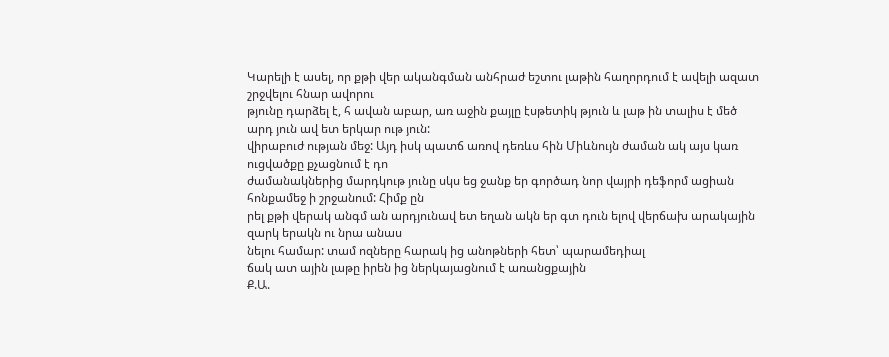Կարելի է ասել, որ քթի վեր ականգման անհրաժ եշտու լաթին հաղորդում է ավելի ազատ շրջվելու հնար ավորու
թյունը դարձել է, հ ավան աբար, առ աջին քայլը էսթետիկ թյուն և լաթ ին տալիս է մեծ արդ յուն ավ ետ երկար ութ յուն:
վիրաբուժ ության մեջ: Այդ իսկ պատճ առով դեռևս հին Միևնույն ժաման ակ այս կառ ուցվածքը քչացնում է դո
ժամանակներից մարդկութ յունը սկս եց ջանք եր գործադ նոր վայրի դեֆորմ ացիան հոնքամեջ ի շրջանում: Հիմք ըն
րել քթի վերակ անգմ ան արդյունավ ետ եղան ակն եր գտ դուն ելով վերճախ արակային զարկ երակն ու նրա անաս
նելու համար: տամ ոզները հարակ ից անոթների հետ՝ պարամեդիալ
ճակ ատ ային լաթը իրեն ից ներկայացնում է առանցքային
Ք.Ա.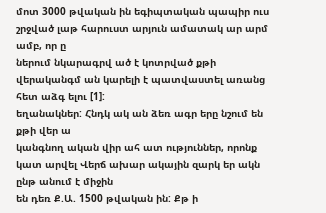մոտ 3000 թվական ին եգիպտական պապիր ուս շրջված լաթ հարուստ արյուն ամատակ ար արմ ամբ, որ ը
ներում նկարագրվ ած է կոտրված քթի վերականգմ ան կարելի է պատվաստել առանց հետ աձգ ելու [1]:
եղանակներ: Հնդկ ակ ան ձեռ ագր երը նշում են քթի վեր ա
կանգնող ական վիր ահ ատ ություններ, որոնք կատ արվել Վերճ ախար ակային զարկ եր ակն ընթ անում է միջին
են դեռ Ք.Ա. 1500 թվական ին: Քթ ի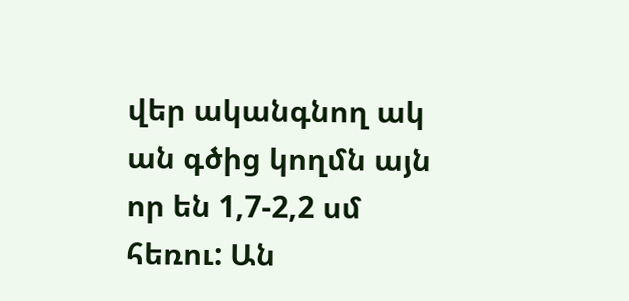վեր ականգնող ակ ան գծից կողմն այն որ են 1,7-2,2 սմ հեռու: Ան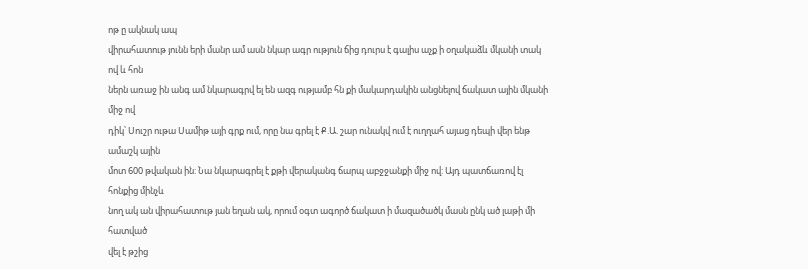ոթ ը ակնակ ապ
վիրահատութ յունն երի մանր ամ ասն նկար ագր ություն ճից դուրս է գալիս աչք ի օղակաձև մկանի տակ ով և հոն
ներն առաջ ին անգ ամ նկարագրվ ել են ազգ ությամբ հն քի մակարդակին անցնելով ճակատ ային մկանի միջ ով
դիկ՝ Սուշր ութա Սամիթ այի գրք ում, որը նա գրել է Ք.Ա. շար ունակվ ում է ուղղահ այաց դեպի վեր ենթ ամաշկ ային
մոտ 600 թվական ին: Նա նկարագրել է քթի վերականգ ճարպ աբջջանքի միջ ով: Այդ պատճառով էլ հոնքից մինչև
նող ակ ան վիրահատութ յան եղան ակ, որում օգտ ագործ ճակատ ի մազածածկ մասն ընկ ած լաթի մի հատված
վել է թշից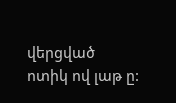վերցված ոտիկ ով լաթ ը: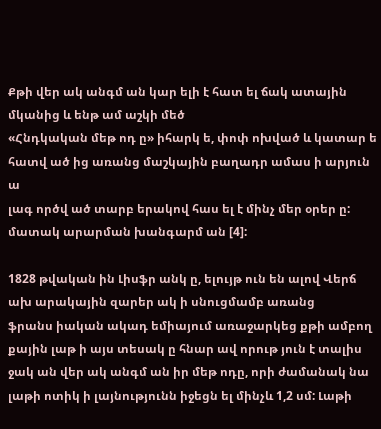Քթի վեր ակ անգմ ան կար ելի է հատ ել ճակ ատային մկանից և ենթ ամ աշկի մեծ
«Հնդկական մեթ ոդ ը» իհարկ ե, փոփ ոխված և կատար ե հատվ ած ից առանց մաշկային բաղադր ամաս ի արյուն ա
լագ ործվ ած տարբ երակով հաս ել է մինչ մեր օրեր ը: մատակ արարման խանգարմ ան [4]:

1828 թվական ին Լիսֆր անկ ը, ելույթ ուն են ալով Վերճ ախ արակային զարեր ակ ի սնուցմամբ առանց
ֆրանս իական ակադ եմիայում առաջարկեց քթի ամբող քային լաթ ի այս տեսակ ը հնար ավ որութ յուն է տալիս
ջակ ան վեր ակ անգմ ան իր մեթ ոդը, որի ժամանակ նա լաթի ոտիկ ի լայնությունն իջեցն ել մինչև 1,2 սմ: Լաթի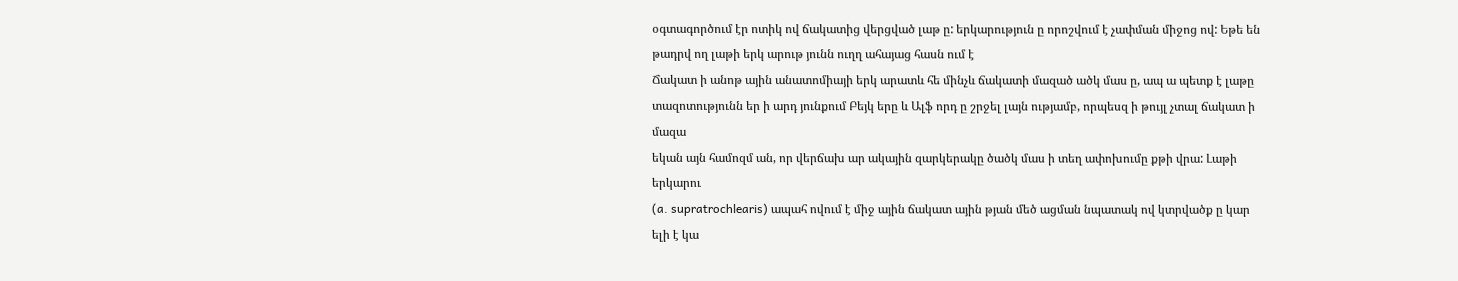օգտագործում էր ոտիկ ով ճակատից վերցված լաթ ը: երկարություն ը որոշվում է չափման միջոց ով: Եթե են
թադրվ ող լաթի երկ արութ յունն ուղղ ահայաց հասն ում է
Ճակատ ի անոթ ային անատոմիայի երկ արատև հե մինչև ճակատի մազած ածկ մաս ը, ապ ա պետք է լաթը
տազոտությունն եր ի արդ յունքում Բեյկ երը և Ալֆ որդ ը շրջել լայն ությամբ, որպեսզ ի թույլ չտալ ճակատ ի մազա
եկան այն համոզմ ան, որ վերճախ ար ակային զարկերակը ծածկ մաս ի տեղ ափոխումը քթի վրա: Լաթի երկարու
(a. supratrochlearis) ապահ ովում է միջ ային ճակատ ային թյան մեծ ացման նպատակ ով կտրվածք ը կար ելի է կա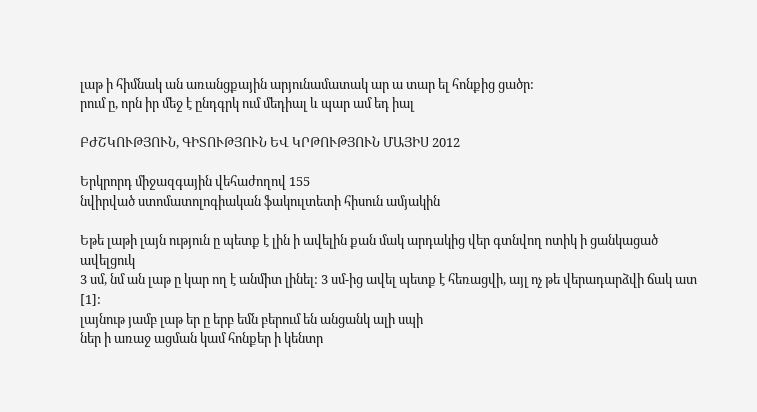լաթ ի հիմնակ ան առանցքային արյունամատակ ար ա տար ել հոնքից ցածր:
րում ը, որն իր մեջ է ընդգրկ ում մեդիալ և պար ամ եդ իալ

ԲԺՇԿՈՒԹՅՈՒՆ, ԳԻՏՈՒԹՅՈՒՆ ԵՎ ԿՐԹՈՒԹՅՈՒՆ ՄԱՅԻՍ 2012

Երկրորդ միջազգային վեհաժողով 155
նվիրված ստոմատոլոգիական ֆակուլտետի հիսուն ամյակին

Եթե լաթի լայն ություն ը պետք է լին ի ավելին քան մակ արդակից վեր գտնվող ոտիկ ի ցանկացած ավելցուկ
3 սմ, նմ ան լաթ ը կար ող է անմիտ լինել: 3 սմ-ից ավել պետք է հեռացվի, այլ ոչ թե վերադարձվի ճակ ատ [1]:
լայնութ յամբ լաթ եր ը երբ եմն բերում են անցանկ ալի սպի
ներ ի առաջ ացման կամ հոնքեր ի կենտր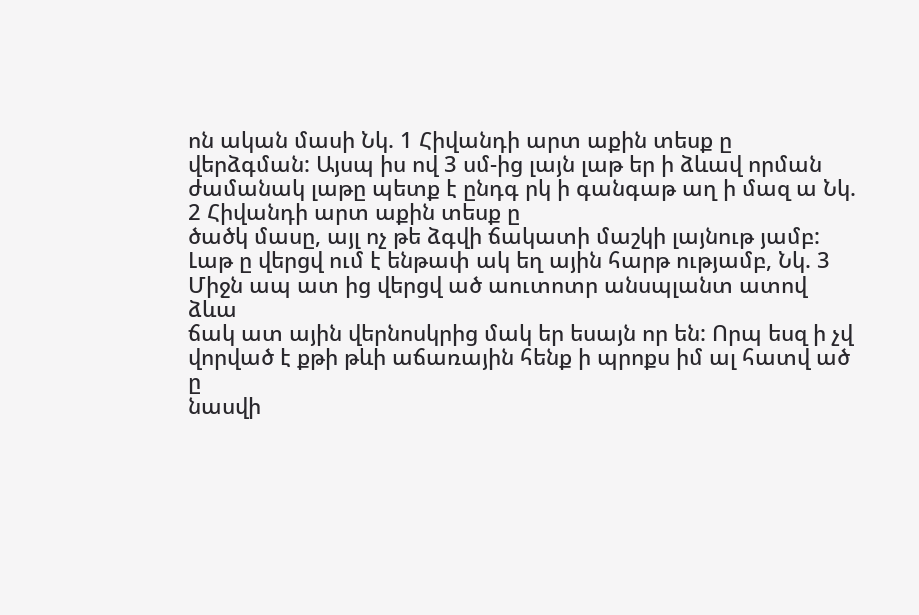ոն ական մասի Նկ. 1 Հիվանդի արտ աքին տեսք ը
վերձգման: Այսպ իս ով 3 սմ-ից լայն լաթ եր ի ձևավ որման
ժամանակ լաթը պետք է ընդգ րկ ի գանգաթ աղ ի մազ ա Նկ. 2 Հիվանդի արտ աքին տեսք ը
ծածկ մասը, այլ ոչ թե ձգվի ճակատի մաշկի լայնութ յամբ:
Լաթ ը վերցվ ում է ենթափ ակ եղ ային հարթ ությամբ, Նկ. 3 Միջն ապ ատ ից վերցվ ած աուտոտր անսպլանտ ատով ձևա
ճակ ատ ային վերնոսկրից մակ եր եսայն որ են: Որպ եսզ ի չվ վորված է քթի թևի աճառային հենք ի պրոքս իմ ալ հատվ ած ը
նասվի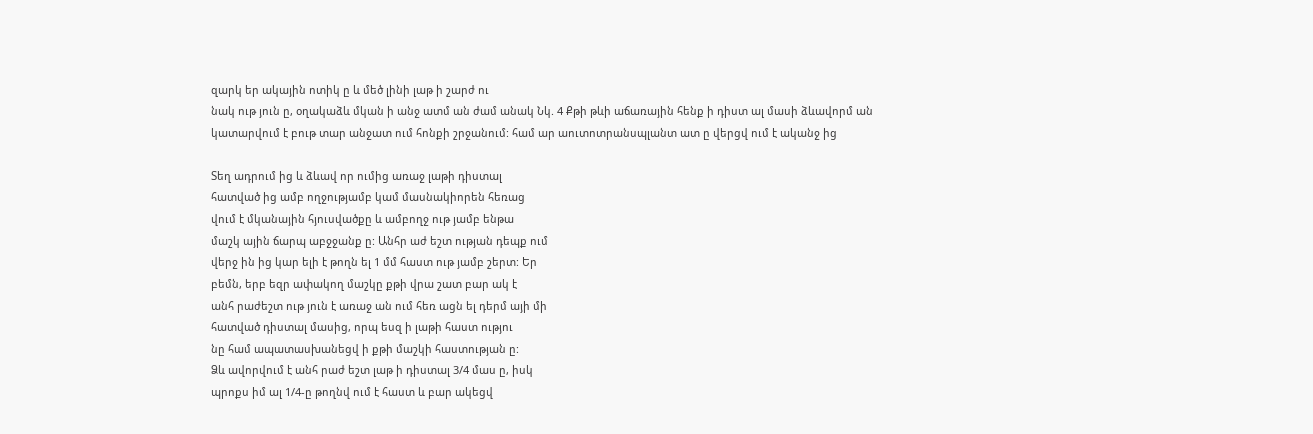զարկ եր ակային ոտիկ ը և մեծ լինի լաթ ի շարժ ու
նակ ութ յուն ը, օղակաձև մկան ի անջ ատմ ան ժամ անակ Նկ. 4 Քթի թևի աճառային հենք ի դիստ ալ մասի ձևավորմ ան
կատարվում է բութ տար անջատ ում հոնքի շրջանում: համ ար աուտոտրանսպլանտ ատ ը վերցվ ում է ականջ ից

Տեղ ադրում ից և ձևավ որ ումից առաջ լաթի դիստալ
հատված ից ամբ ողջությամբ կամ մասնակիորեն հեռաց
վում է մկանային հյուսվածքը և ամբողջ ութ յամբ ենթա
մաշկ ային ճարպ աբջջանք ը: Անհր աժ եշտ ության դեպք ում
վերջ ին ից կար ելի է թողն ել 1 մմ հաստ ութ յամբ շերտ: Եր
բեմն, երբ եզր ափակող մաշկը քթի վրա շատ բար ակ է
անհ րաժեշտ ութ յուն է առաջ ան ում հեռ ացն ել դերմ այի մի
հատված դիստալ մասից, որպ եսզ ի լաթի հաստ ությու
նը համ ապատասխանեցվ ի քթի մաշկի հաստության ը:
Ձև ավորվում է անհ րաժ եշտ լաթ ի դիստալ 3/4 մաս ը, իսկ
պրոքս իմ ալ 1/4-ը թողնվ ում է հաստ և բար ակեցվ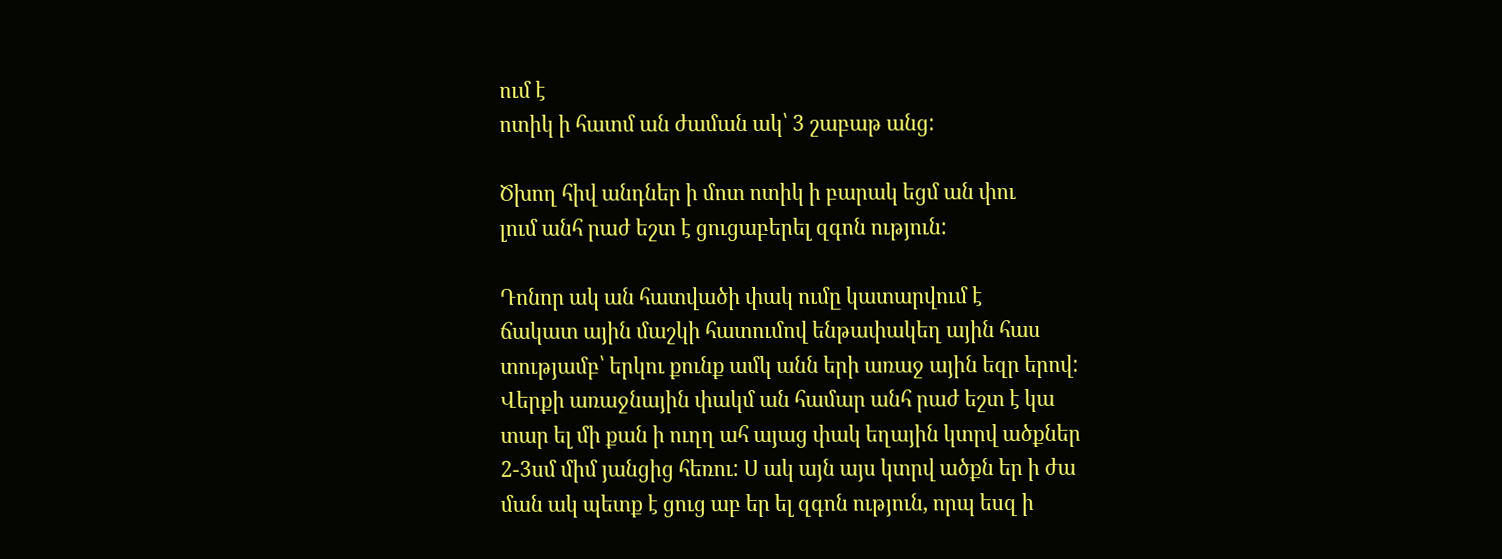ում է
ոտիկ ի հատմ ան ժաման ակ՝ 3 շաբաթ անց:

Ծխող հիվ անդներ ի մոտ ոտիկ ի բարակ եցմ ան փու
լում անհ րաժ եշտ է ցուցաբերել զգոն ություն:

Դոնոր ակ ան հատվածի փակ ումը կատարվում է
ճակատ ային մաշկի հատումով ենթափակեղ ային հաս
տությամբ՝ երկու քունք ամկ անն երի առաջ ային եզր երով:
Վերքի առաջնային փակմ ան համար անհ րաժ եշտ է կա
տար ել մի քան ի ուղղ ահ այաց փակ եղային կտրվ ածքներ
2-3սմ միմ յանցից հեռու: Ս ակ այն այս կտրվ ածքն եր ի ժա
ման ակ պետք է ցուց աբ եր ել զգոն ություն, որպ եսզ ի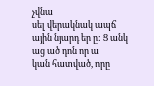չվնա
սել վերակնակ ապճ ային նյարդ եր ը: Ց անկ աց ած դոն որ ա
կան հատված, որը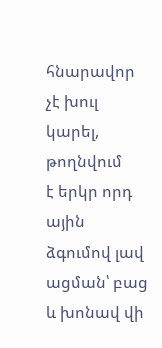հնարավոր չէ խուլ կարել, թողնվում
է երկր որդ ային ձգումով լավ ացման՝ բաց և խոնավ վի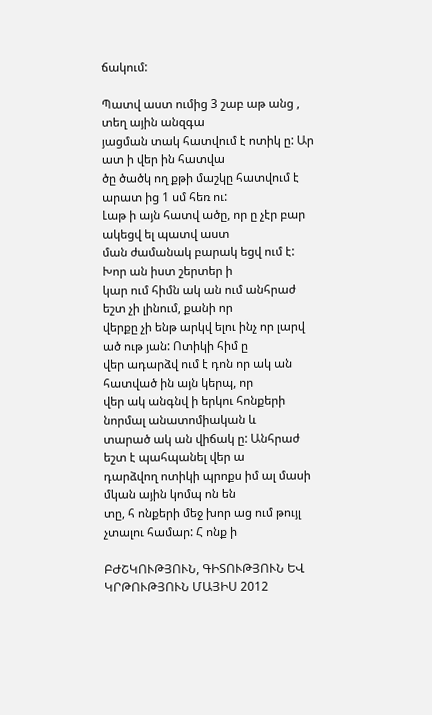ճակում:

Պատվ աստ ումից 3 շաբ աթ անց , տեղ ային անզգա
յացման տակ հատվում է ոտիկ ը: Ար ատ ի վեր ին հատվա
ծը ծածկ ող քթի մաշկը հատվում է արատ ից 1 սմ հեռ ու:
Լաթ ի այն հատվ ածը, որ ը չէր բար ակեցվ ել պատվ աստ
ման ժամանակ բարակ եցվ ում է: Խոր ան իստ շերտեր ի
կար ում հիմն ակ ան ում անհրաժ եշտ չի լինում, քանի որ
վերքը չի ենթ արկվ ելու ինչ որ լարվ ած ութ յան: Ոտիկի հիմ ը
վեր ադարձվ ում է դոն որ ակ ան հատված ին այն կերպ, որ
վեր ակ անգնվ ի երկու հոնքերի նորմալ անատոմիական և
տարած ակ ան վիճակ ը: Անհրաժ եշտ է պահպանել վեր ա
դարձվող ոտիկի պրոքս իմ ալ մասի մկան ային կոմպ ոն են
տը, հ ոնքերի մեջ խոր աց ում թույլ չտալու համար: Հ ոնք ի

ԲԺՇԿՈՒԹՅՈՒՆ, ԳԻՏՈՒԹՅՈՒՆ ԵՎ ԿՐԹՈՒԹՅՈՒՆ ՄԱՅԻՍ 2012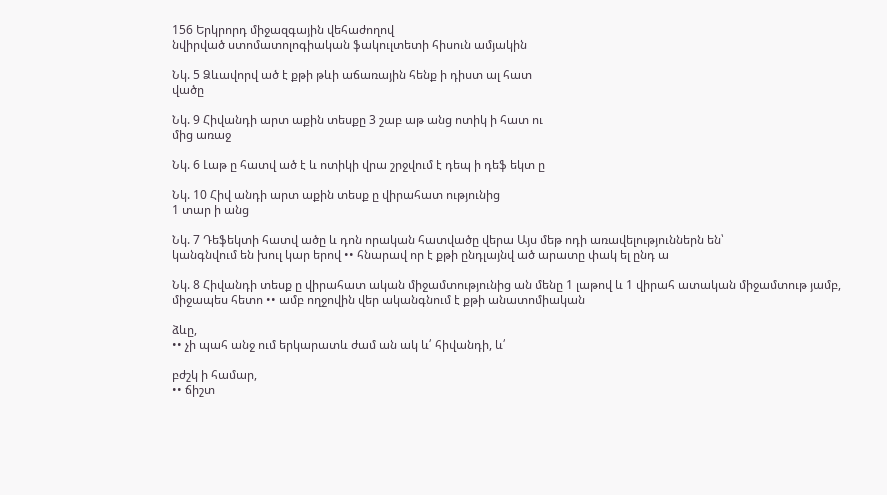156 Երկրորդ միջազգային վեհաժողով
նվիրված ստոմատոլոգիական ֆակուլտետի հիսուն ամյակին

Նկ. 5 Ձևավորվ ած է քթի թևի աճառային հենք ի դիստ ալ հատ
վածը

Նկ. 9 Հիվանդի արտ աքին տեսքը 3 շաբ աթ անց ոտիկ ի հատ ու
մից առաջ

Նկ. 6 Լաթ ը հատվ ած է և ոտիկի վրա շրջվում է դեպ ի դեֆ եկտ ը

Նկ. 10 Հիվ անդի արտ աքին տեսք ը վիրահատ ությունից
1 տար ի անց

Նկ. 7 Դեֆեկտի հատվ ածը և դոն որական հատվածը վերա Այս մեթ ոդի առավելություններն են՝
կանգնվում են խուլ կար երով •• հնարավ որ է քթի ընդլայնվ ած արատը փակ ել ընդ ա

Նկ. 8 Հիվանդի տեսք ը վիրահատ ական միջամտությունից ան մենը 1 լաթով և 1 վիրահ ատական միջամտութ յամբ,
միջապես հետո •• ամբ ողջովին վեր ականգնում է քթի անատոմիական

ձևը,
•• չի պահ անջ ում երկարատև ժամ ան ակ և՛ հիվանդի, և՛

բժշկ ի համար,
•• ճիշտ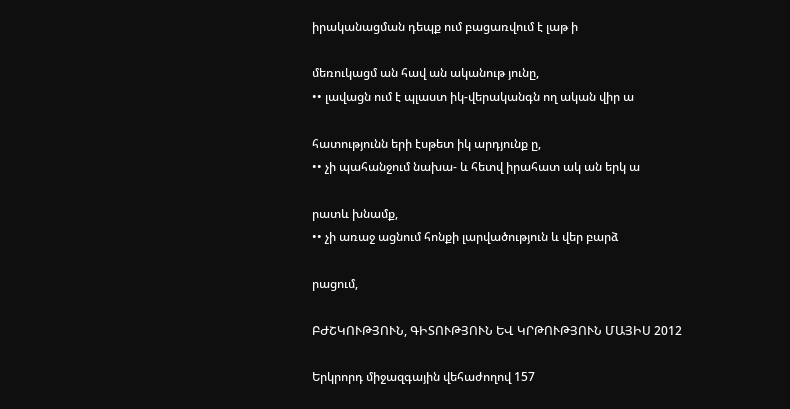իրականացման դեպք ում բացառվում է լաթ ի

մեռուկացմ ան հավ ան ականութ յունը,
•• լավացն ում է պլաստ իկ-վերականգն ող ական վիր ա

հատությունն երի էսթետ իկ արդյունք ը,
•• չի պահանջում նախա- և հետվ իրահատ ակ ան երկ ա

րատև խնամք,
•• չի առաջ ացնում հոնքի լարվածություն և վեր բարձ

րացում,

ԲԺՇԿՈՒԹՅՈՒՆ, ԳԻՏՈՒԹՅՈՒՆ ԵՎ ԿՐԹՈՒԹՅՈՒՆ ՄԱՅԻՍ 2012

Երկրորդ միջազգային վեհաժողով 157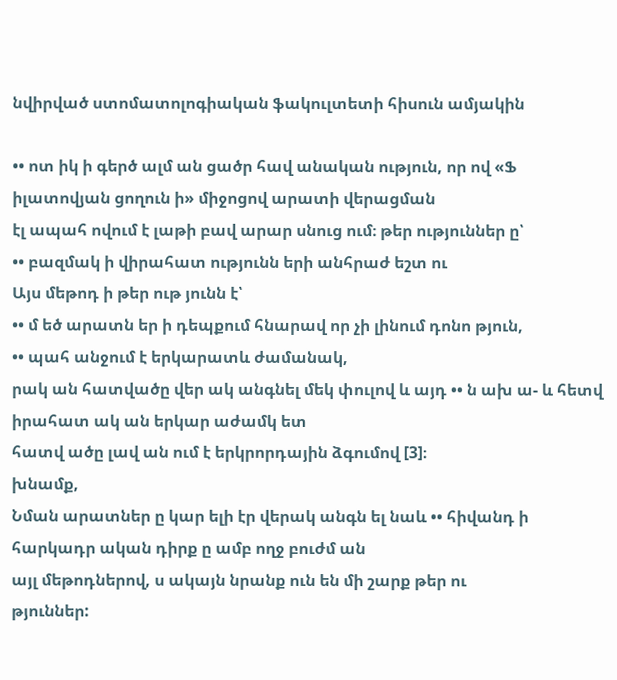նվիրված ստոմատոլոգիական ֆակուլտետի հիսուն ամյակին

•• ոտ իկ ի գերծ ալմ ան ցածր հավ անական ություն, որ ով «Ֆ իլատովյան ցողուն ի» միջոցով արատի վերացման
էլ ապահ ովում է լաթի բավ արար սնուց ում։ թեր ություններ ը՝
•• բազմակ ի վիրահատ ությունն երի անհրաժ եշտ ու
Այս մեթոդ ի թեր ութ յունն է՝
•• մ եծ արատն եր ի դեպքում հնարավ որ չի լինում դոնո թյուն,
•• պահ անջում է երկարատև ժամանակ,
րակ ան հատվածը վեր ակ անգնել մեկ փուլով և այդ •• ն ախ ա- և հետվ իրահատ ակ ան երկար աժամկ ետ
հատվ ածը լավ ան ում է երկրորդային ձգումով [3]։
խնամք,
Նման արատներ ը կար ելի էր վերակ անգն ել նաև •• հիվանդ ի հարկադր ական դիրք ը ամբ ողջ բուժմ ան
այլ մեթոդներով, ս ակայն նրանք ուն են մի շարք թեր ու
թյուններ: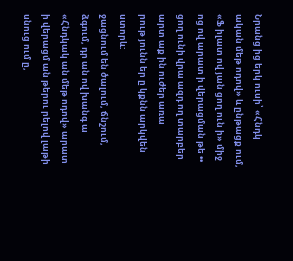Նրանց ից երկ ուսի՝ «Հնդկ ական մեթ ոդով» և ընթացք ում,
«Ֆ իլատ ով յան ցող ուն ի» միջ ոց ով արատ ի վերացման թե •• ցող ունի վրա ազդ ող տարբեր արտ աք ին ուժեր առա
րութ յունն եր ը կքնն արկվեն ստորև:
ջացնում են ծալում, ճնշում, ձգում, դր ան ով խանգ ա
«Հնդկակ ան մեթ ոդով» արատ ի վերացմ ան թերու րելով լաթի սնուց ում ը,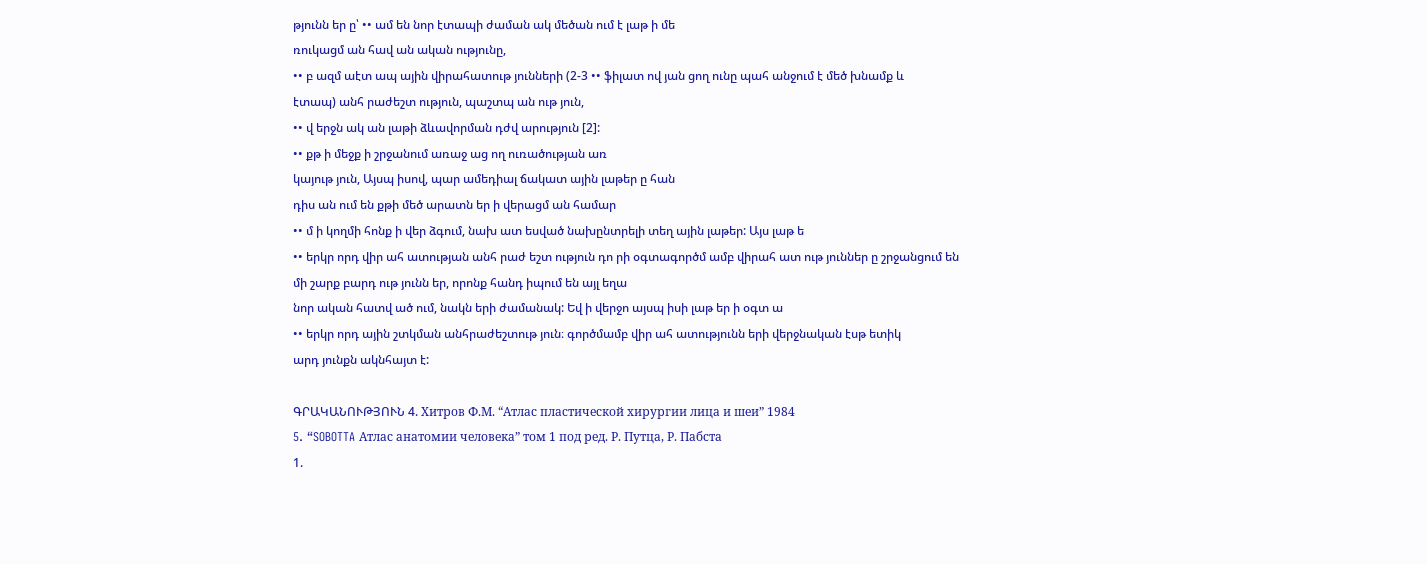թյունն եր ը՝ •• ամ են նոր էտապի ժաման ակ մեծան ում է լաթ ի մե
ռուկացմ ան հավ ան ական ությունը,
•• բ ազմ աէտ ապ ային վիրահատութ յունների (2-3 •• ֆիլատ ով յան ցող ունը պահ անջում է մեծ խնամք և
էտապ) անհ րաժեշտ ություն, պաշտպ ան ութ յուն,
•• վ երջն ակ ան լաթի ձևավորման դժվ արություն [2]:
•• քթ ի մեջք ի շրջանում առաջ աց ող ուռածության առ
կայութ յուն, Այսպ իսով, պար ամեդիալ ճակատ ային լաթեր ը հան
դիս ան ում են քթի մեծ արատն եր ի վերացմ ան համար
•• մ ի կողմի հոնք ի վեր ձգում, նախ ատ եսված նախընտրելի տեղ ային լաթեր: Այս լաթ ե
•• երկր որդ վիր ահ ատության անհ րաժ եշտ ություն դո րի օգտագործմ ամբ վիրահ ատ ութ յուններ ը շրջանցում են
մի շարք բարդ ութ յունն եր, որոնք հանդ իպում են այլ եղա
նոր ական հատվ ած ում, նակն երի ժամանակ: Եվ ի վերջո այսպ իսի լաթ եր ի օգտ ա
•• երկր որդ ային շտկման անհրաժեշտութ յուն։ գործմամբ վիր ահ ատությունն երի վերջնական էսթ ետիկ
արդ յունքն ակնհայտ է:

ԳՐԱԿԱՆՈՒԹՅՈՒՆ 4. Хитров Ф.М. “Атлас пластической хирургии лица и шеи” 1984
5. “SOBOTTA Атлас анатомии человека” том 1 под ред. Р. Путца, Р. Пабста
1.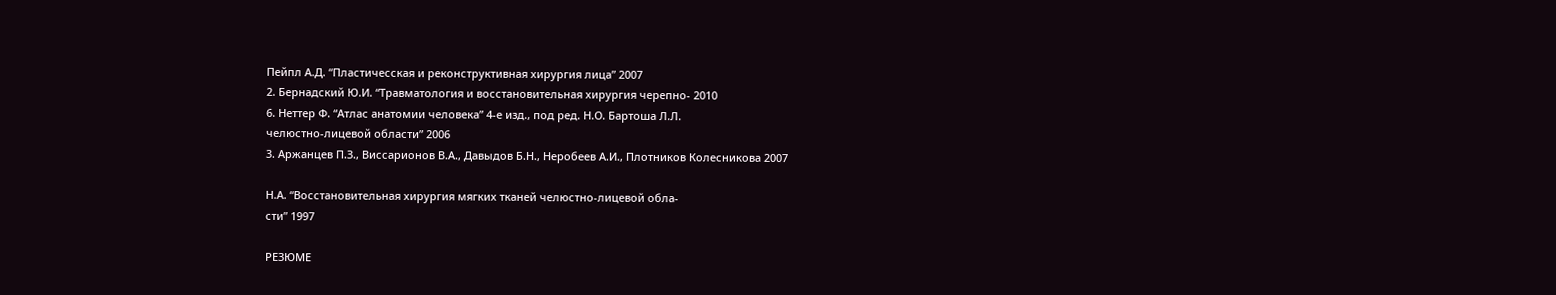Пейпл А.Д. “Пластичесская и реконструктивная хирургия лица” 2007
2. Бернадский Ю.И. “Травматология и восстановительная хирургия черепно- 2010
6. Неттер Ф. “Атлас анатомии человека” 4-е изд., под ред. Н.О. Бартоша Л.Л.
челюстно-лицевой области” 2006
3. Аржанцев П.З., Виссарионов В.А., Давыдов Б.Н., Неробеев А.И., Плотников Колесникова 2007

Н.А. “Восстановительная хирургия мягких тканей челюстно-лицевой обла-
сти” 1997

РЕЗЮМЕ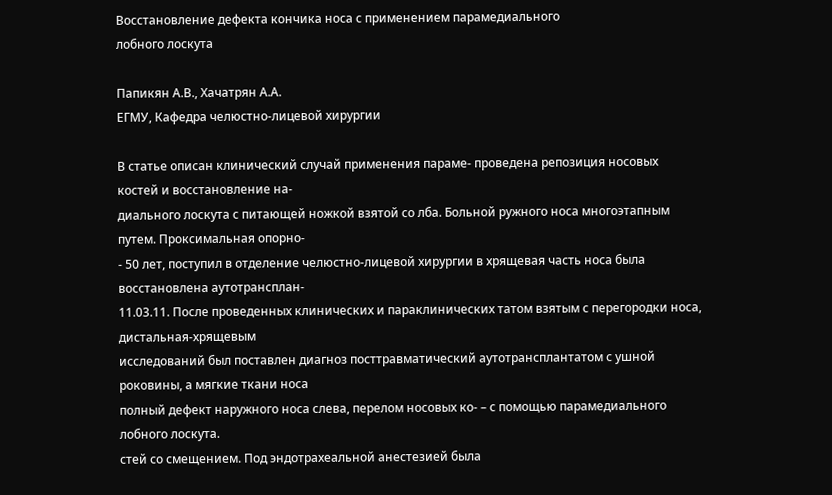Восстановление дефекта кончика носа с применением парамедиального
лобного лоскута

Папикян А.В., Хачатрян А.А.
ЕГМУ, Кафедра челюстно-лицевой хирургии

В статье описан клинический случай применения параме- проведена репозиция носовых костей и восстановление на-
диального лоскута с питающей ножкой взятой со лба. Больной ружного носа многоэтапным путем. Проксимальная опорно-
- 50 лет, поступил в отделение челюстно-лицевой хирургии в хрящевая часть носа была восстановлена аутотрансплан-
11.03.11. После проведенных клинических и параклинических татом взятым с перегородки носа, дистальная-хрящевым
исследований был поставлен диагноз посттравматический аутотрансплантатом с ушной роковины, а мягкие ткани носа
полный дефект наружного носа слева, перелом носовых ко- – с помощью парамедиального лобного лоскута.
стей со смещением. Под эндотрахеальной анестезией была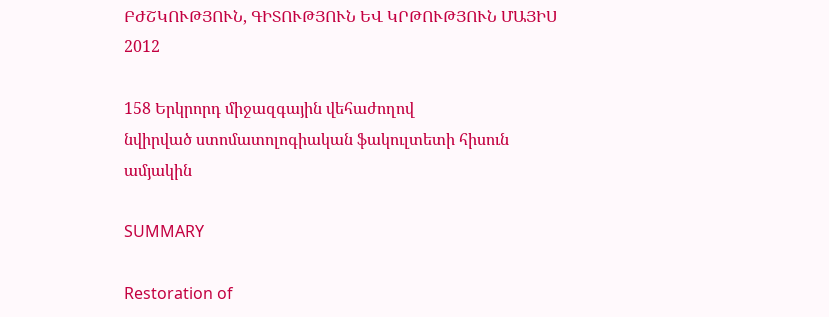ԲԺՇԿՈՒԹՅՈՒՆ, ԳԻՏՈՒԹՅՈՒՆ ԵՎ ԿՐԹՈՒԹՅՈՒՆ ՄԱՅԻՍ 2012

158 Երկրորդ միջազգային վեհաժողով
նվիրված ստոմատոլոգիական ֆակուլտետի հիսուն ամյակին

SUMMARY

Restoration of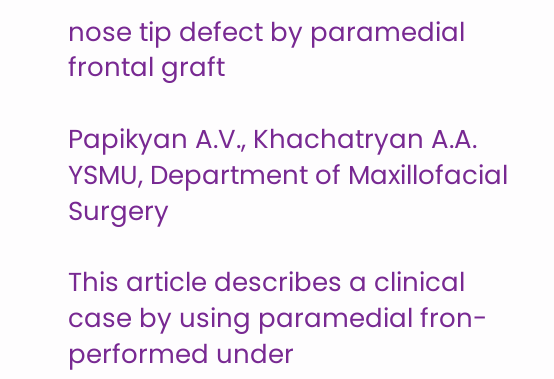nose tip defect by paramedial frontal graft

Papikyan A.V., Khachatryan A.A.
YSMU, Department of Maxillofacial Surgery

This article describes a clinical case by using paramedial fron- performed under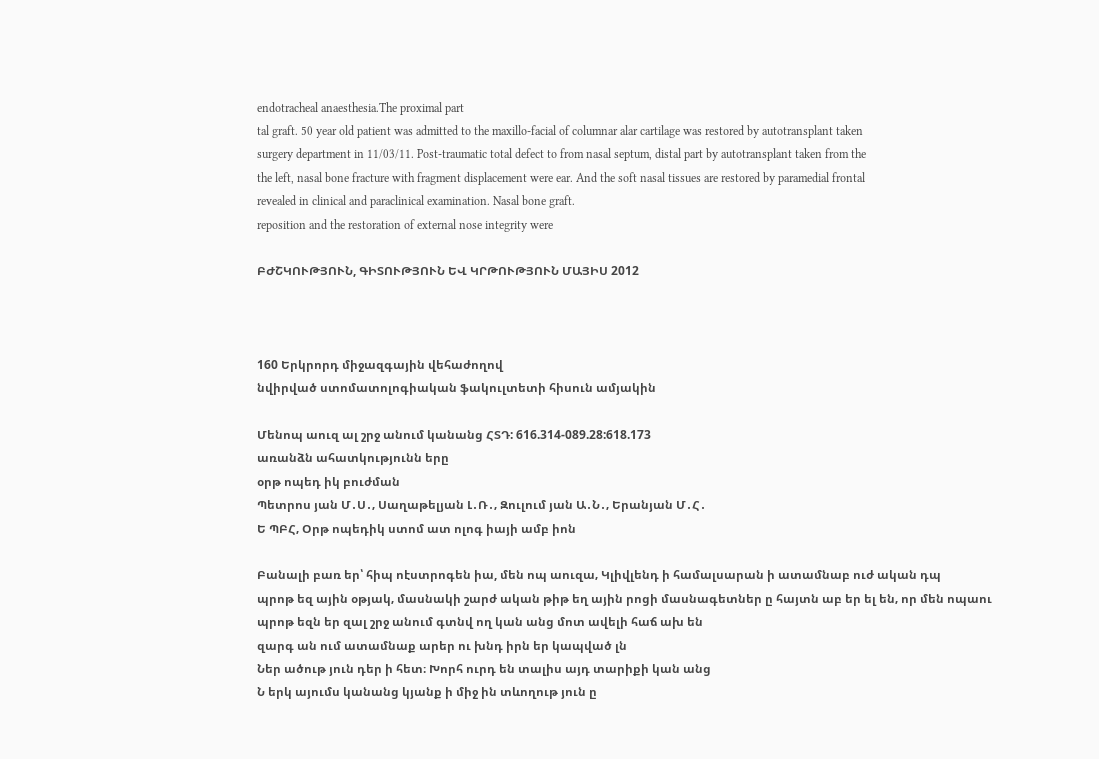endotracheal anaesthesia.The proximal part
tal graft. 50 year old patient was admitted to the maxillo-facial of columnar alar cartilage was restored by autotransplant taken
surgery department in 11/03/11. Post-traumatic total defect to from nasal septum, distal part by autotransplant taken from the
the left, nasal bone fracture with fragment displacement were ear. And the soft nasal tissues are restored by paramedial frontal
revealed in clinical and paraclinical examination. Nasal bone graft.
reposition and the restoration of external nose integrity were

ԲԺՇԿՈՒԹՅՈՒՆ, ԳԻՏՈՒԹՅՈՒՆ ԵՎ ԿՐԹՈՒԹՅՈՒՆ ՄԱՅԻՍ 2012



160 Երկրորդ միջազգային վեհաժողով
նվիրված ստոմատոլոգիական ֆակուլտետի հիսուն ամյակին

Մենոպ աուզ ալ շրջ անում կանանց ՀՏԴ: 616.314-089.28:618.173
առանձն ահատկությունն երը
օրթ ոպեդ իկ բուժման
Պետրոս յան Մ․Ս․‚ Սաղաթելյան Լ․Ռ․‚ Զուլում յան Ա․Ն․‚ Երանյան Մ․Հ․
Ե ՊԲՀ‚ Օրթ ոպեդիկ ստոմ ատ ոլոգ իայի ամբ իոն

Բանալի բառ եր՝ հիպ ոէստրոգեն իա, մեն ոպ աուզա‚ Կլիվլենդ ի համալսարան ի ատամնաբ ուժ ական դպ
պրոթ եզ ային օթյակ‚ մասնակի շարժ ական թիթ եղ ային րոցի մասնագետներ ը հայտն աբ եր ել են‚ որ մեն ոպաու
պրոթ եզն եր զալ շրջ անում գտնվ ող կան անց մոտ ավելի հաճ ախ են
զարգ ան ում ատամնաք արեր ու խնդ իրն եր կապված լն
Ներ ածութ յուն դեր ի հետ։ Խորհ ուրդ են տալիս այդ տարիքի կան անց
Ն երկ այումս կանանց կյանք ի միջ ին տևողութ յուն ը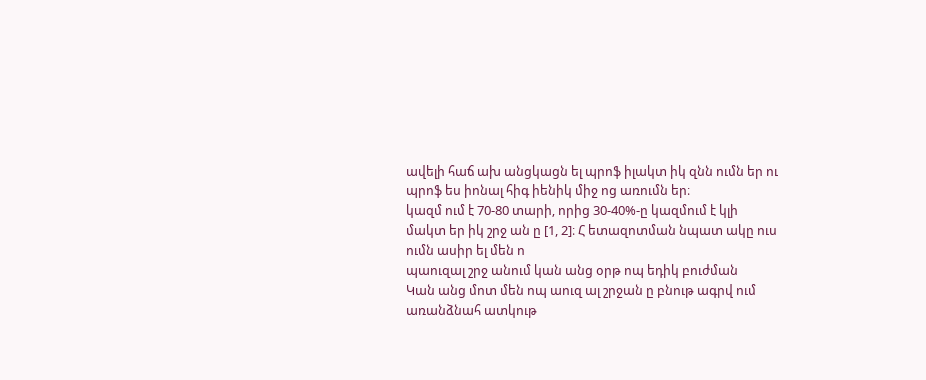ավելի հաճ ախ անցկացն ել պրոֆ իլակտ իկ զնն ումն եր ու
պրոֆ ես իոնալ հիգ իենիկ միջ ոց առումն եր։
կազմ ում է 70-80 տարի‚ որից 30-40%-ը կազմում է կլի
մակտ եր իկ շրջ ան ը [1, 2]։ Հ ետազոտման նպատ ակը ուս ումն ասիր ել մեն ո
պաուզալ շրջ անում կան անց օրթ ոպ եդիկ բուժման
Կան անց մոտ մեն ոպ աուզ ալ շրջան ը բնութ ագրվ ում առանձնահ ատկութ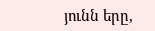յունն երը‚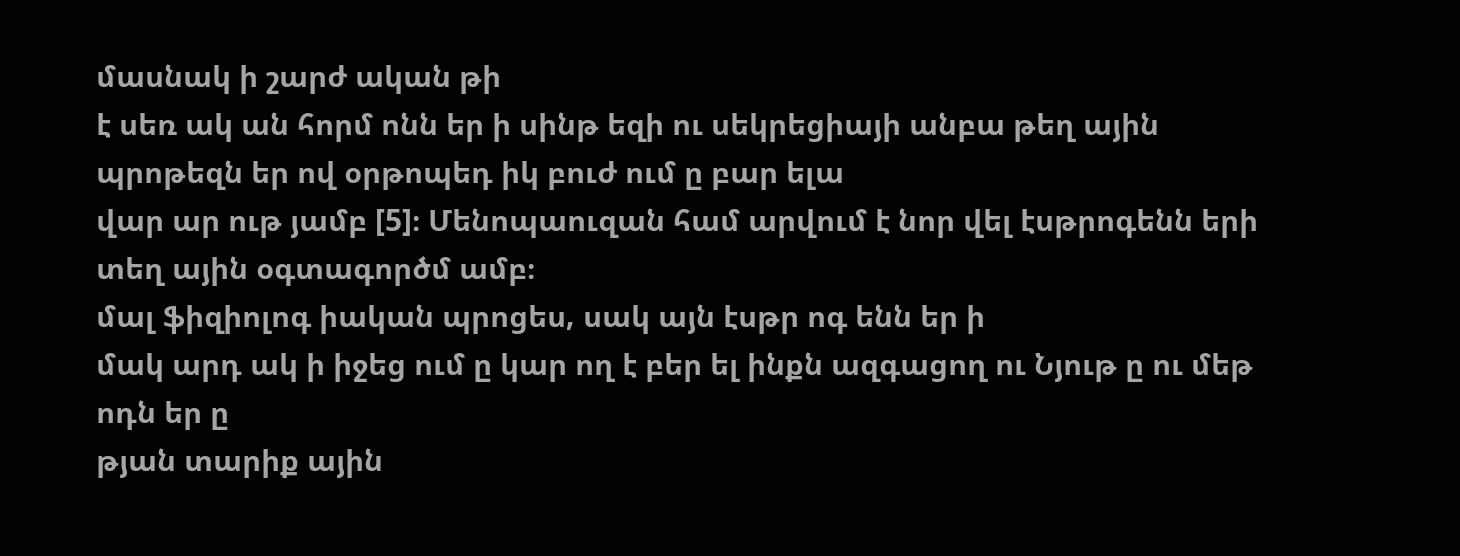մասնակ ի շարժ ական թի
է սեռ ակ ան հորմ ոնն եր ի սինթ եզի ու սեկրեցիայի անբա թեղ ային պրոթեզն եր ով օրթոպեդ իկ բուժ ում ը բար ելա
վար ար ութ յամբ [5]։ Մենոպաուզան համ արվում է նոր վել էսթրոգենն երի տեղ ային օգտագործմ ամբ։
մալ ֆիզիոլոգ իական պրոցես‚ սակ այն էսթր ոգ ենն եր ի
մակ արդ ակ ի իջեց ում ը կար ող է բեր ել ինքն ազգացող ու Նյութ ը ու մեթ ոդն եր ը
թյան տարիք ային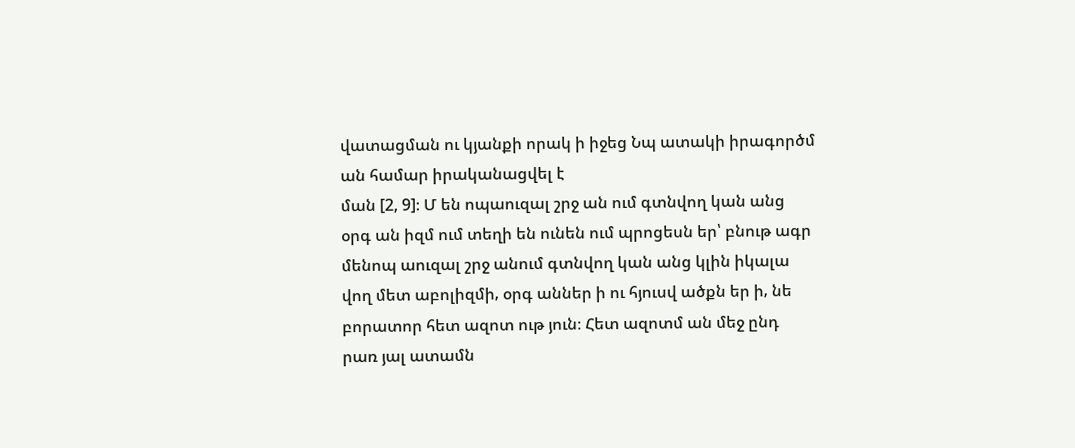վատացման ու կյանքի որակ ի իջեց Նպ ատակի իրագործմ ան համար իրականացվել է
ման [2, 9]։ Մ են ոպաուզալ շրջ ան ում գտնվող կան անց
օրգ ան իզմ ում տեղի են ունեն ում պրոցեսն եր՝ բնութ ագր մենոպ աուզալ շրջ անում գտնվող կան անց կլին իկալա
վող մետ աբոլիզմի‚ օրգ աններ ի ու հյուսվ ածքն եր ի‚ նե բորատոր հետ ազոտ ութ յուն։ Հետ ազոտմ ան մեջ ընդ
րառ յալ ատամն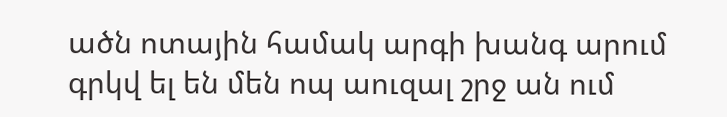ածն ոտային համակ արգի խանգ արում գրկվ ել են մեն ոպ աուզալ շրջ ան ում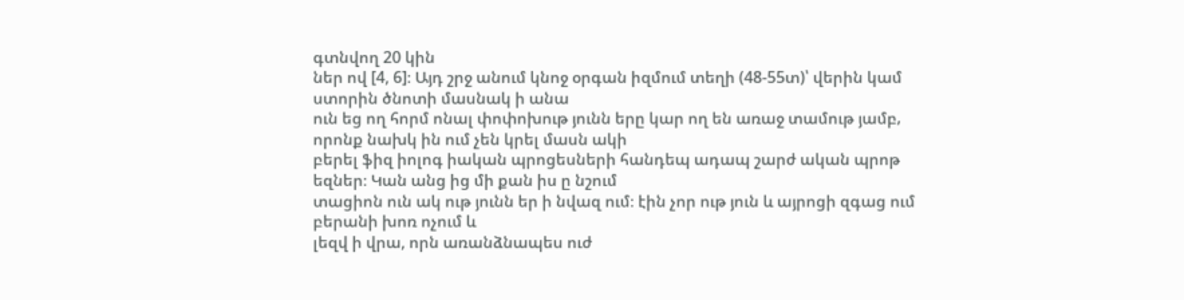գտնվող 20 կին
ներ ով [4, 6]։ Այդ շրջ անում կնոջ օրգան իզմում տեղի (48-55տ)՝ վերին կամ ստորին ծնոտի մասնակ ի անա
ուն եց ող հորմ ոնալ փոփոխութ յունն երը կար ող են առաջ տամութ յամբ‚ որոնք նախկ ին ում չեն կրել մասն ակի
բերել ֆիզ իոլոգ իական պրոցեսների հանդեպ ադապ շարժ ական պրոթ եզներ։ Կան անց ից մի քան իս ը նշում
տացիոն ուն ակ ութ յունն եր ի նվազ ում։ էին չոր ութ յուն և այրոցի զգաց ում բերանի խոռ ոչում և
լեզվ ի վրա, որն առանձնապես ուժ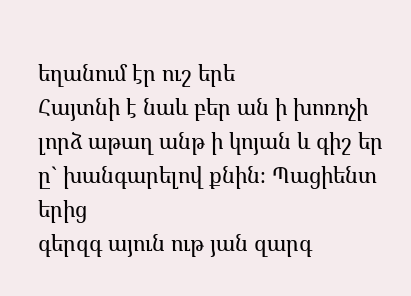եղանում էր ուշ երե
Հայտնի է նաև բեր ան ի խոռոչի լորձ աթաղ անթ ի կոյան և գիշ եր ը` խանգարելով քնին։ Պացիենտ երից
գերզգ այուն ութ յան զարգ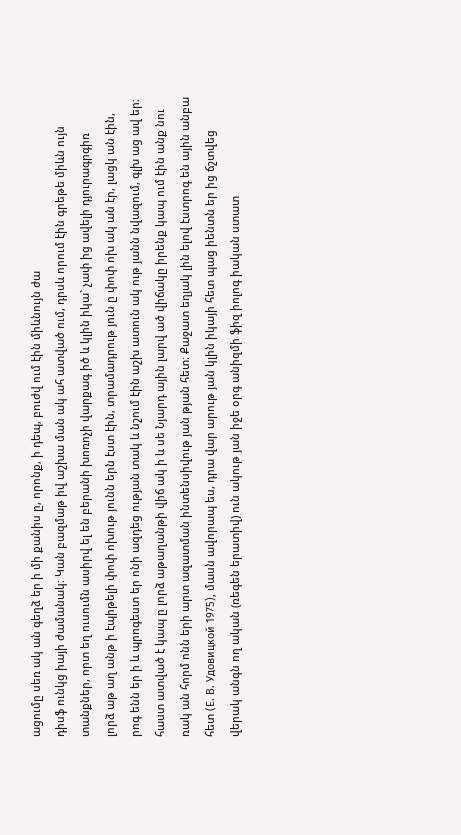ացումը սեռ ակ ան գեղձ եր ի մի քանիս ը, որոնք, ի դեպ, բուժվ ում էին միևնույն ժա
դիսֆ ունկց իայի ժամանակ։ Կան բազմաթ իվ աշխա ման ակ ահ ատված ում, դրսև որում էին գրեթե միևն ույն
տանքներ, որտ եղ ուսումն ասիրվ ել են բերանի խոռոչի վարքագ իծ և կլին իկա` չափ ից ավելի դյուրագրգիռ
լորձ աթ աղ անթ ի էպիթելի փոփ ոխութ յունն երն էստ էին, տրամադրութ յուն ը փոփ ոխ ակ ան էր, լացկ ան էին,
րոգ ենն եր ի և պրոգեստ եր ոնի ազդեց ության տակ և նշում էին աշխ ատուն ակ ութ յանն նվազում, գլխ աց ավ եր։
հաստ ատված է կապ ը լորձ աթաղանթի վիճ ակ ի և սե Նյարդ ային լարվ ած վիճակը իրենք կապ ում էին անք նու
ռակ ան հորմ ոնն երի արտ ազատման ինտենսիվութ յան թյան հետ։ Քաջատ եղյակ լին ելով էստրոգ են ային անբա
հետ (Е. В. Удовицкой 1975), մասն ավորապ ես, դրա վար արութ յան կլին իկայի հետ պաց իենտն եր ից ճշտվեց
վերակ անգն ող ական (ռեգեն երատիվ) ուն ակութ յան իջե օրգ անիզմի ֆիզ իոլոգ իական ստատ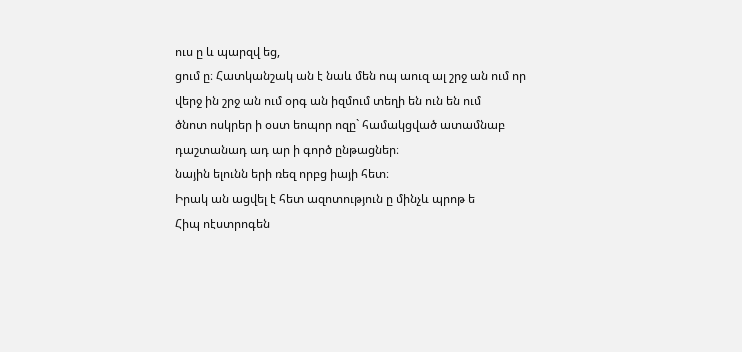ուս ը և պարզվ եց,
ցում ը։ Հատկանշակ ան է նաև մեն ոպ աուզ ալ շրջ ան ում որ վերջ ին շրջ ան ում օրգ ան իզմում տեղի են ուն են ում
ծնոտ ոսկրեր ի օստ եոպոր ոզը` համակցված ատամնաբ դաշտանադ ադ ար ի գործ ընթացներ։
նային ելունն երի ռեզ որբց իայի հետ։
Իրակ ան ացվել է հետ ազոտություն ը մինչև պրոթ ե
Հիպ ոէստրոգեն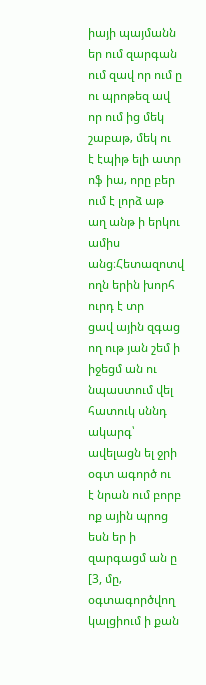իայի պայմանն եր ում զարգան ում զավ որ ում ը ու պրոթեզ ավ որ ում ից մեկ շաբաթ‚ մեկ ու
է էպիթ ելի ատր ոֆ իա‚ որը բեր ում է լորձ աթ աղ անթ ի երկու ամիս անց։Հետազոտվ ողն երին խորհ ուրդ է տր
ցավ ային զգաց ող ութ յան շեմ ի իջեցմ ան ու նպաստում վել հատուկ սննդ ակարգ՝ ավելացն ել ջրի օգտ ագործ ու
է նրան ում բորբ ոք ային պրոց եսն եր ի զարգացմ ան ը [3, մը‚ օգտագործվող կալցիում ի քան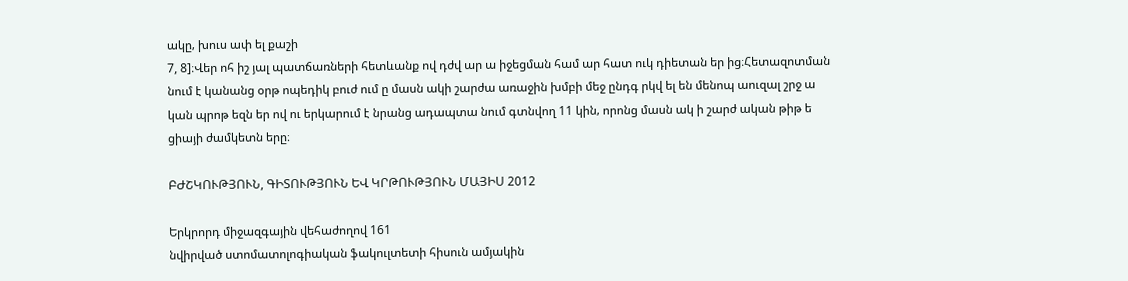ակը‚ խուս ափ ել քաշի
7, 8]։Վեր ոհ իշ յալ պատճառների հետևանք ով դժվ ար ա իջեցման համ ար հատ ուկ դիետան եր ից։Հետազոտման
նում է կանանց օրթ ոպեդիկ բուժ ում ը մասն ակի շարժա առաջին խմբի մեջ ընդգ րկվ ել են մենոպ աուզալ շրջ ա
կան պրոթ եզն եր ով ու երկարում է նրանց ադապտա նում գտնվող 11 կին‚ որոնց մասն ակ ի շարժ ական թիթ ե
ցիայի ժամկետն երը։

ԲԺՇԿՈՒԹՅՈՒՆ, ԳԻՏՈՒԹՅՈՒՆ ԵՎ ԿՐԹՈՒԹՅՈՒՆ ՄԱՅԻՍ 2012

Երկրորդ միջազգային վեհաժողով 161
նվիրված ստոմատոլոգիական ֆակուլտետի հիսուն ամյակին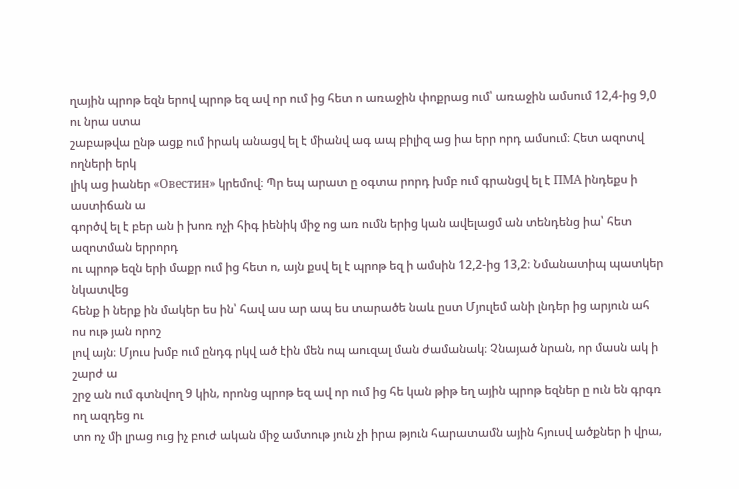ղային պրոթ եզն երով պրոթ եզ ավ որ ում ից հետ ո առաջին փոքրաց ում՝ առաջին ամսում 12,4-ից 9,0 ու նրա ստա
շաբաթվա ընթ ացք ում իրակ անացվ ել է միանվ ագ ապ բիլիզ աց իա երր որդ ամսում։ Հետ ազոտվ ողների երկ
լիկ աց իաներ «Овестин» կրեմով։ Պր եպ արատ ը օգտա րորդ խմբ ում գրանցվ ել է ПМА ինդեքս ի աստիճան ա
գործվ ել է բեր ան ի խոռ ոչի հիգ իենիկ միջ ոց առ ումն երից կան ավելացմ ան տենդենց իա՝ հետ ազոտման երրորդ
ու պրոթ եզն երի մաքր ում ից հետ ո‚ այն քսվ ել է պրոթ եզ ի ամսին 12,2-ից 13,2։ Նմանատիպ պատկեր նկատվեց
հենք ի ներք ին մակեր ես ին՝ հավ աս ար ապ ես տարածե նաև ըստ Մյուլեմ անի լնդեր ից արյուն ահ ոս ութ յան որոշ
լով այն։ Մյուս խմբ ում ընդգ րկվ ած էին մեն ոպ աուզալ ման ժամանակ։ Չնայած նրան‚ որ մասն ակ ի շարժ ա
շրջ ան ում գտնվող 9 կին‚ որոնց պրոթ եզ ավ որ ում ից հե կան թիթ եղ ային պրոթ եզներ ը ուն են գրգռ ող ազդեց ու
տո ոչ մի լրաց ուց իչ բուժ ական միջ ամտութ յուն չի իրա թյուն հարատամն ային հյուսվ ածքներ ի վրա‚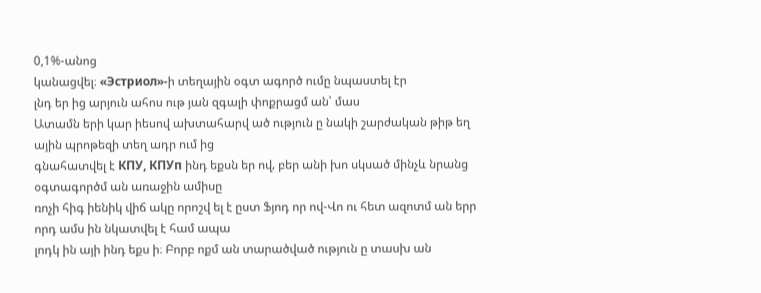0,1%-անոց
կանացվել։ «Эстриол»-ի տեղային օգտ ագործ ումը նպաստել էր
լնդ եր ից արյուն ահոս ութ յան զգալի փոքրացմ ան՝ մաս
Ատամն երի կար իեսով ախտահարվ ած ություն ը նակի շարժական թիթ եղ ային պրոթեզի տեղ ադր ում ից
գնահատվել է КПУ, КПУп ինդ եքսն եր ով‚ բեր անի խո սկսած մինչև նրանց օգտագործմ ան առաջին ամիսը
ռոչի հիգ իենիկ վիճ ակը որոշվ ել է ըստ Ֆյոդ որ ով-Վո ու հետ ազոտմ ան երր որդ ամս ին նկատվել է համ ապա
լոդկ ին այի ինդ եքս ի։ Բորբ ոքմ ան տարածված ություն ը տասխ ան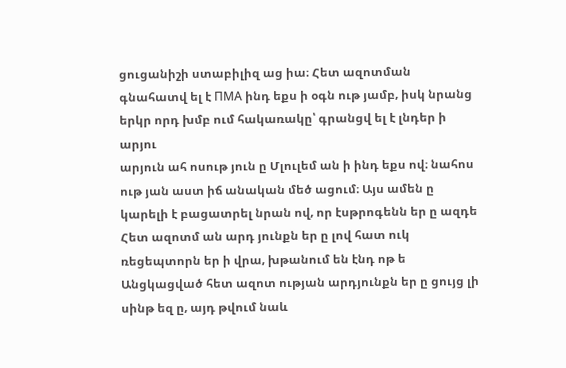ցուցանիշի ստաբիլիզ աց իա։ Հետ ազոտման
գնահատվ ել է ПМА ինդ եքս ի օգն ութ յամբ‚ իսկ նրանց երկր որդ խմբ ում հակառակը՝ գրանցվ ել է լնդեր ի արյու
արյուն ահ ոսութ յուն ը Մլուլեմ ան ի ինդ եքս ով։ նահոս ութ յան աստ իճ անական մեծ ացում։ Այս ամեն ը
կարելի է բացատրել նրան ով‚ որ էսթրոգենն եր ը ազդե
Հետ ազոտմ ան արդ յունքն եր ը լով հատ ուկ ռեցեպտորն եր ի վրա‚ խթանում են էնդ ոթ ե
Անցկացված հետ ազոտ ության արդյունքն եր ը ցույց լի սինթ եզ ը‚ այդ թվում նաև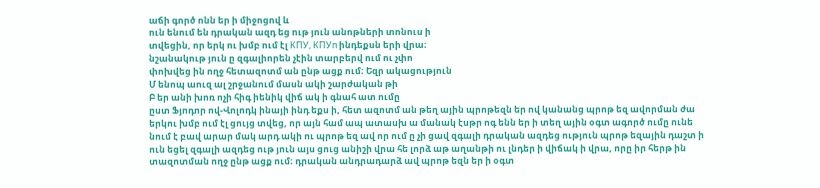աճի գործ ոնն եր ի միջոցով և
ուն ենում են դրական ազդ եց ութ յուն անոթների տոնուս ի
տվեցին‚ որ երկ ու խմբ ում էլ КПУ, КПУп ինդեքսն երի վրա։
նշանակութ յուն ը զգալիորեն չէին տարբերվ ում ու չփո
փոխվեց ին ողջ հետազոտմ ան ընթ ացք ում։ Եզր ակացություն
Մ ենոպ աուզ ալ շրջանում մասն ակի շարժական թի
Բ եր անի խոռ ոչի հիգ իենիկ վիճ ակ ի գնահ ատ ումը
ըստ Ֆյոդոր ով-Վոլոդկ ինայի ինդ եքս ի‚ հետ ազոտմ ան թեղ ային պրոթեզն եր ով կանանց պրոթ եզ ավորման ժա
երկու խմբ ում էլ ցույց տվեց‚ որ այն համ ապ ատասխ ա մանակ էսթր ոգ ենն եր ի տեղ ային օգտ ագործ ումը ունե
նում է բավ արար մակ արդ ակի ու պրոթ եզ ավ որ ում ը չի ցավ զգալի դրական ազդեց ություն պրոթ եզային դաշտ ի
ուն եցել զգալի ազդեց ութ յուն այս ցուց անիշի վրա հե լորձ աթ աղանթի ու լնդեր ի վիճակ ի վրա‚ որը իր հերթ ին
տազոտման ողջ ընթ ացք ում։ դրական անդրադարձ ավ պրոթ եզն եր ի օգտ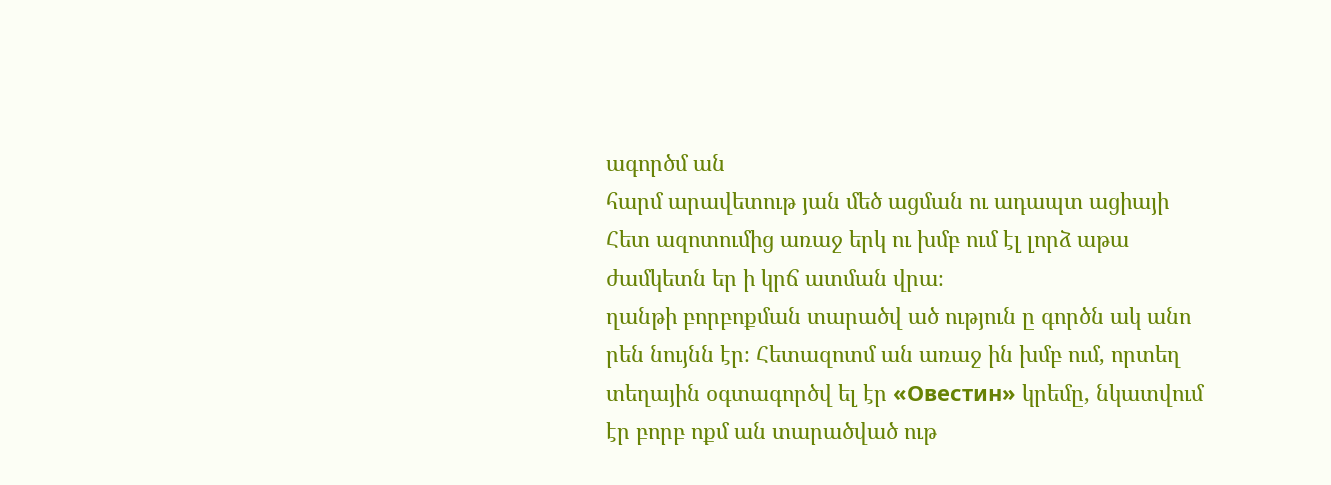ագործմ ան
հարմ արավետութ յան մեծ ացման ու ադապտ ացիայի
Հետ ազոտումից առաջ երկ ու խմբ ում էլ լորձ աթա ժամկետն եր ի կրճ ատման վրա։
ղանթի բորբոքման տարածվ ած ություն ը գործն ակ անո
րեն նույնն էր։ Հետազոտմ ան առաջ ին խմբ ում‚ որտեղ
տեղային օգտագործվ ել էր «Овестин» կրեմը‚ նկատվում
էր բորբ ոքմ ան տարածված ութ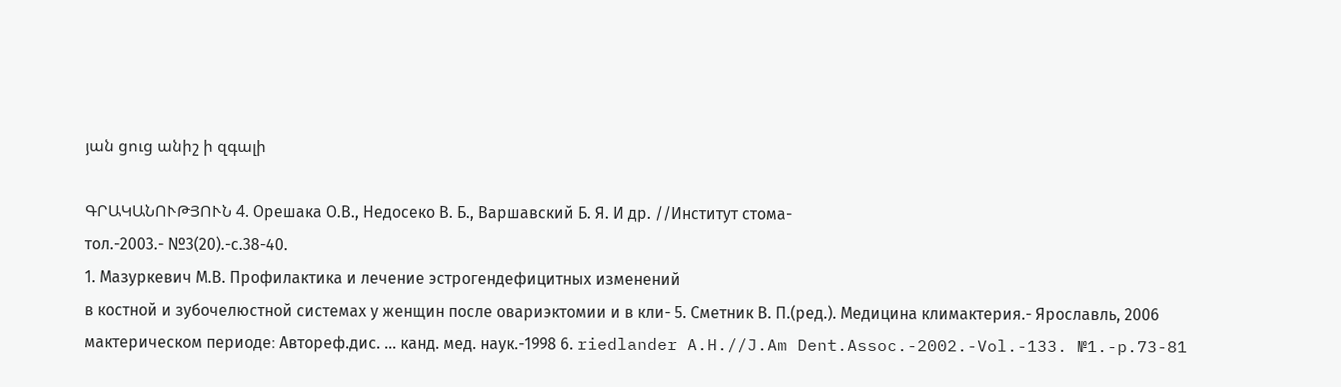յան ցուց անիշ ի զգալի

ԳՐԱԿԱՆՈՒԹՅՈՒՆ 4. Орешака О.В., Недосеко В. Б., Варшавский Б. Я. И др. //Институт стома-
тол.-2003.- №3(20).-с.38-40.
1. Мазуркевич М.В. Профилактика и лечение эстрогендефицитных изменений
в костной и зубочелюстной системах у женщин после овариэктомии и в кли- 5. Сметник В. П.(ред.). Медицина климактерия.- Ярославль, 2006
мактерическом периоде։ Автореф.дис. ... канд. мед. наук.-1998 6. riedlander A.H.//J.Am Dent.Assoc.-2002.-Vol.-133. №1.-p.73-81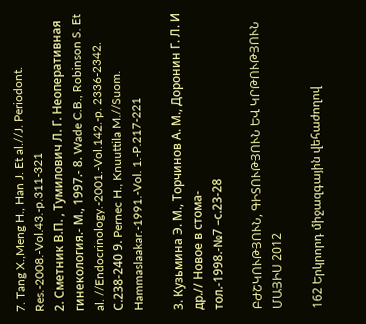7. Tang X.,Meng H., Han J. Et al.//J. Periodont. Res.-2008.-Vol.43.-p.311-321
2. Сметник В.П. , Тумилович Л. Г. Неоперативная гинекология.- М., 1997.- 8. Wade C.B., Robinson S. Et al. //Endocrinology.-2001.-Vol.142.-p. 2336-2342.
С.238-240 9. Pernec H., Knuuttila M.//Suom. Hammaslaakar.-1991.-Vol. 1.-P.217-221

3. Кузьмина Э. М., Торчинов А. М., Доронин Г. Л. И др.// Новое в стома-
тол.-1998.-№7 –с.23-28

ԲԺՇԿՈՒԹՅՈՒՆ, ԳԻՏՈՒԹՅՈՒՆ ԵՎ ԿՐԹՈՒԹՅՈՒՆ ՄԱՅԻՍ 2012

162 Երկրորդ միջազգային վեհաժողով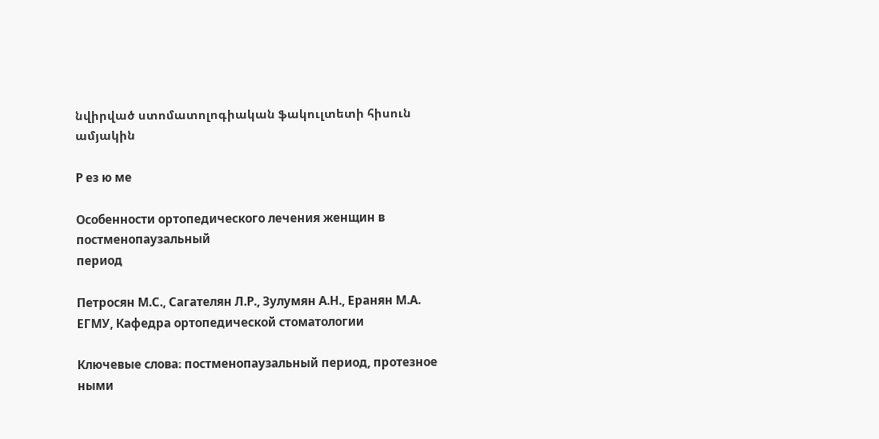նվիրված ստոմատոլոգիական ֆակուլտետի հիսուն ամյակին

Р ез ю ме

Особенности ортопедического лечения женщин в постменопаузальный
период

Петросян М.С., Сагателян Л.Р., Зулумян А.Н., Еранян М.А.
ЕГМУ, Кафедра ортопедической стоматологии

Ключевые слова։ постменопаузальный период, протезное ными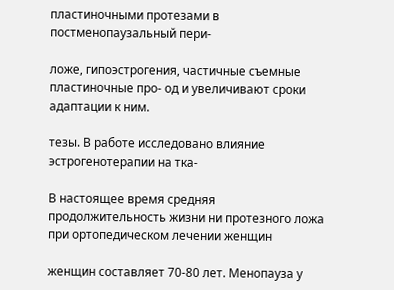пластиночными протезами в постменопаузальный пери-

ложе, гипоэстрогения, частичные съемные пластиночные про- од и увеличивают сроки адаптации к ним.

тезы. В работе исследовано влияние эстрогенотерапии на тка-

В настоящее время средняя продолжительность жизни ни протезного ложа при ортопедическом лечении женщин

женщин составляет 70-80 лет. Менопауза у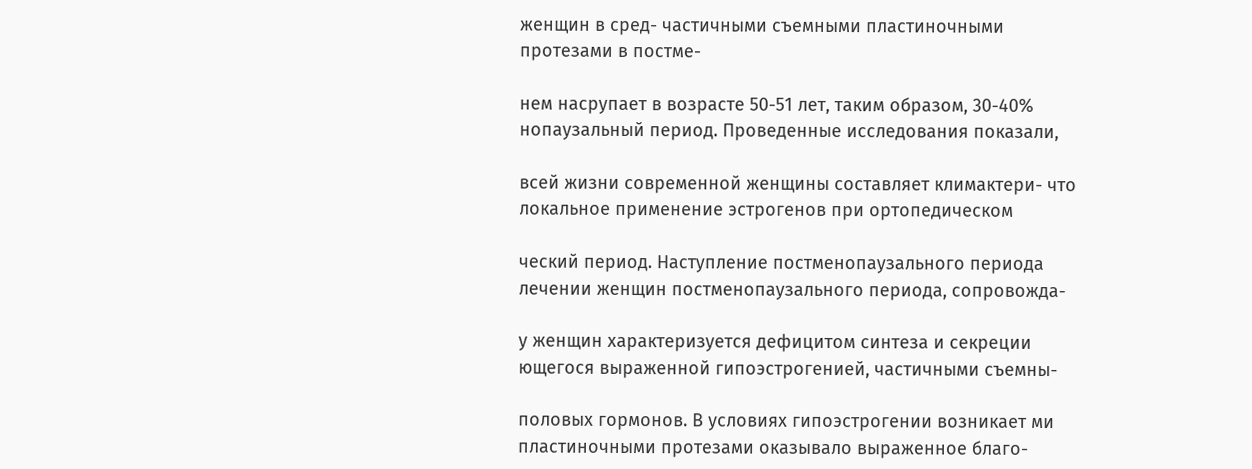женщин в сред- частичными съемными пластиночными протезами в постме-

нем насрупает в возрасте 50-51 лет, таким образом, 30-40% нопаузальный период. Проведенные исследования показали,

всей жизни современной женщины составляет климактери- что локальное применение эстрогенов при ортопедическом

ческий период. Наступление постменопаузального периода лечении женщин постменопаузального периода, сопровожда-

у женщин характеризуется дефицитом синтеза и секреции ющегося выраженной гипоэстрогенией, частичными съемны-

половых гормонов. В условиях гипоэстрогении возникает ми пластиночными протезами оказывало выраженное благо-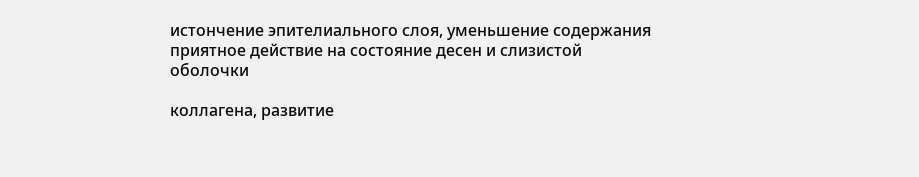истончение эпителиального слоя, уменьшение содержания приятное действие на состояние десен и слизистой оболочки

коллагена, развитие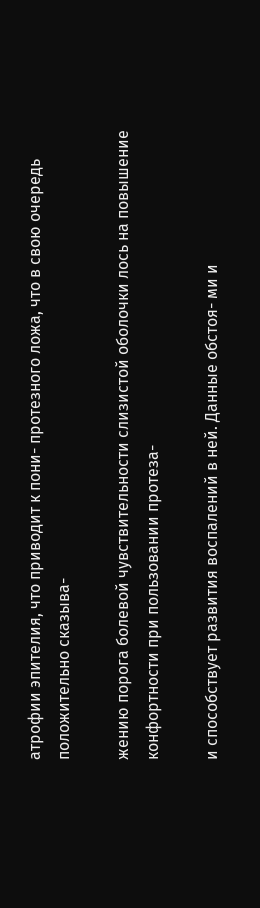атрофии эпителия, что приводит к пони- протезного ложа, что в свою очередь положительно сказыва-

жению порога болевой чувствительности слизистой оболочки лось на повышение конфортности при пользовании протеза-

и способствует развития воспалений в ней. Данные обстоя- ми и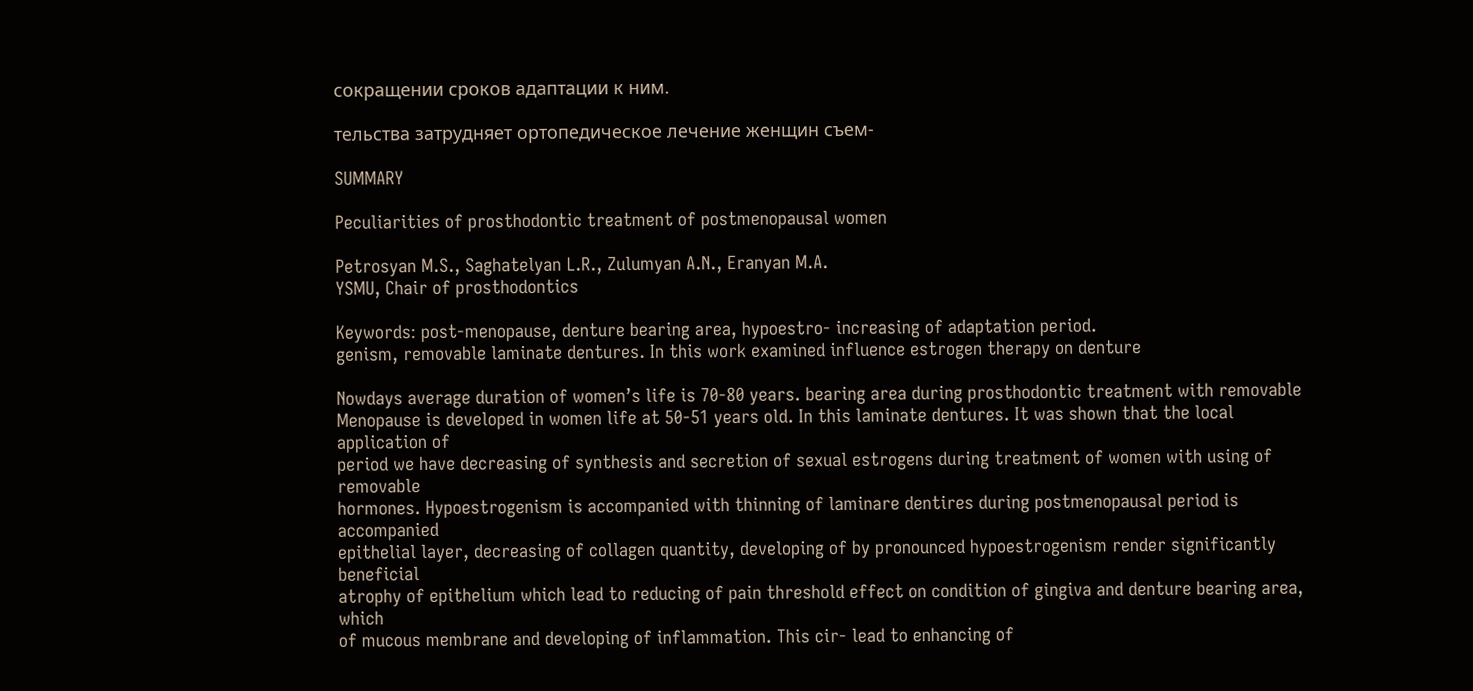сокращении сроков адаптации к ним.

тельства затрудняет ортопедическое лечение женщин съем-

SUMMARY

Peculiarities of prosthodontic treatment of postmenopausal women

Petrosyan M.S., Saghatelyan L.R., Zulumyan A.N., Eranyan M.A.
YSMU, Chair of prosthodontics

Keywords։ post-menopause, denture bearing area, hypoestro- increasing of adaptation period.
genism, removable laminate dentures. In this work examined influence estrogen therapy on denture

Nowdays average duration of women’s life is 70-80 years. bearing area during prosthodontic treatment with removable
Menopause is developed in women life at 50-51 years old. In this laminate dentures. It was shown that the local application of
period we have decreasing of synthesis and secretion of sexual estrogens during treatment of women with using of removable
hormones. Hypoestrogenism is accompanied with thinning of laminare dentires during postmenopausal period is accompanied
epithelial layer, decreasing of collagen quantity, developing of by pronounced hypoestrogenism render significantly beneficial
atrophy of epithelium which lead to reducing of pain threshold effect on condition of gingiva and denture bearing area, which
of mucous membrane and developing of inflammation. This cir- lead to enhancing of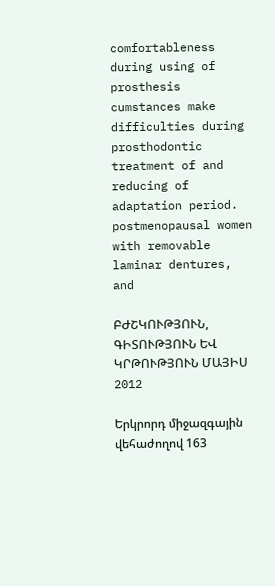comfortableness during using of prosthesis
cumstances make difficulties during prosthodontic treatment of and reducing of adaptation period.
postmenopausal women with removable laminar dentures, and

ԲԺՇԿՈՒԹՅՈՒՆ, ԳԻՏՈՒԹՅՈՒՆ ԵՎ ԿՐԹՈՒԹՅՈՒՆ ՄԱՅԻՍ 2012

Երկրորդ միջազգային վեհաժողով 163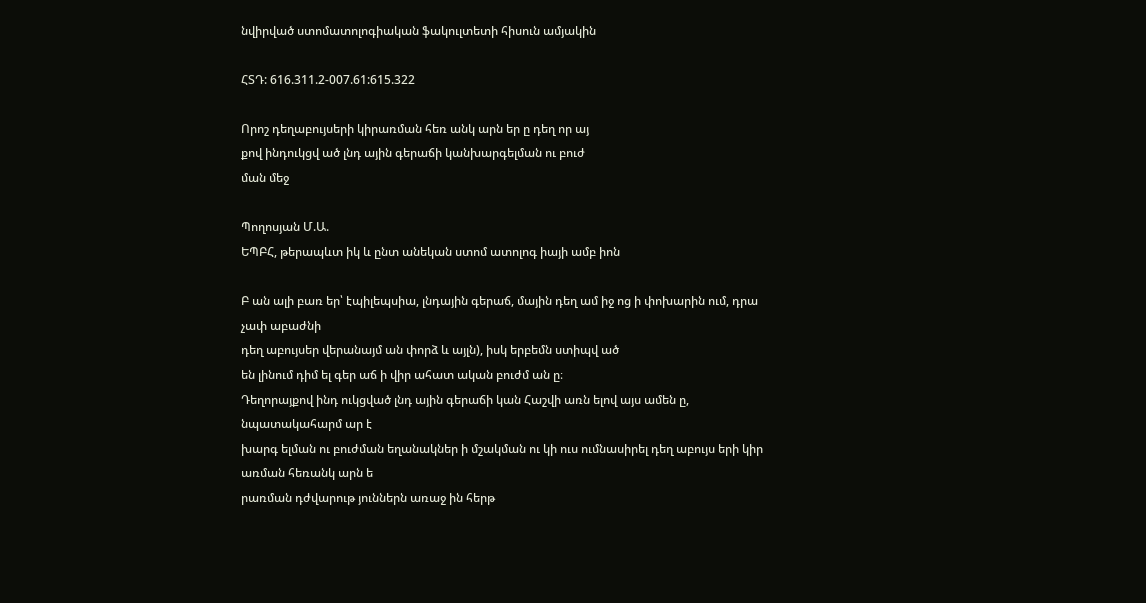նվիրված ստոմատոլոգիական ֆակուլտետի հիսուն ամյակին

ՀՏԴ: 616.311.2-007.61:615.322

Որոշ դեղաբույսերի կիրառման հեռ անկ արն եր ը դեղ որ այ
քով ինդուկցվ ած լնդ ային գերաճի կանխարգելման ու բուժ
ման մեջ

Պողոսյան Մ.Ա.
ԵՊԲՀ, թերապևտ իկ և ընտ անեկան ստոմ ատոլոգ իայի ամբ իոն

Բ ան ալի բառ եր՝ էպիլեպսիա, լնդային գերաճ, մային դեղ ամ իջ ոց ի փոխարին ում, դրա չափ աբաժնի
դեղ աբույսեր վերանայմ ան փորձ և այլն), իսկ երբեմն ստիպվ ած
են լինում դիմ ել գեր աճ ի վիր ահատ ական բուժմ ան ը։
Դեղորայքով ինդ ուկցված լնդ ային գերաճի կան Հաշվի առն ելով այս ամեն ը, նպատակահարմ ար է
խարգ ելման ու բուժման եղանակներ ի մշակման ու կի ուս ումնասիրել դեղ աբույս երի կիր առման հեռանկ արն ե
րառման դժվարութ յուններն առաջ ին հերթ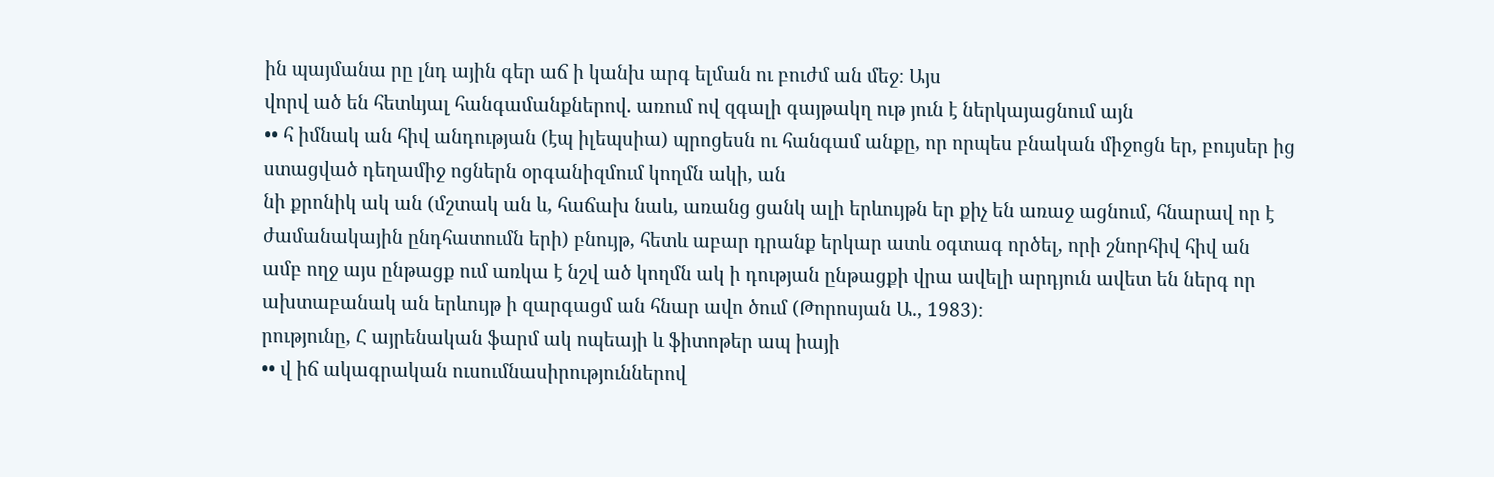ին պայմանա րը լնդ ային գեր աճ ի կանխ արգ ելման ու բուժմ ան մեջ։ Այս
վորվ ած են հետևյալ հանգամանքներով. առում ով զգալի գայթակղ ութ յուն է ներկայացնում այն
•• հ իմնակ ան հիվ անդության (էպ իլեպսիա) պրոցեսն ու հանգամ անքը, որ որպես բնական միջոցն եր, բույսեր ից
ստացված դեղամիջ ոցներն օրգանիզմում կողմն ակի, ան
նի քրոնիկ ակ ան (մշտակ ան և, հաճախ նաև, առանց ցանկ ալի երևույթն եր քիչ են առաջ ացնում, հնարավ որ է
ժամանակային ընդհատումն երի) բնույթ, հետև աբար դրանք երկար ատև օգտագ ործել, որի շնորհիվ հիվ ան
ամբ ողջ այս ընթացք ում առկա է նշվ ած կողմն ակ ի դության ընթացքի վրա ավելի արդյուն ավետ են ներգ որ
ախտաբանակ ան երևույթ ի զարգացմ ան հնար ավո ծում (Թորոսյան Ա., 1983)։
րությունը, Հ այրենական ֆարմ ակ ոպեայի և ֆիտոթեր ապ իայի
•• վ իճ ակագրական ուսումնասիրություններով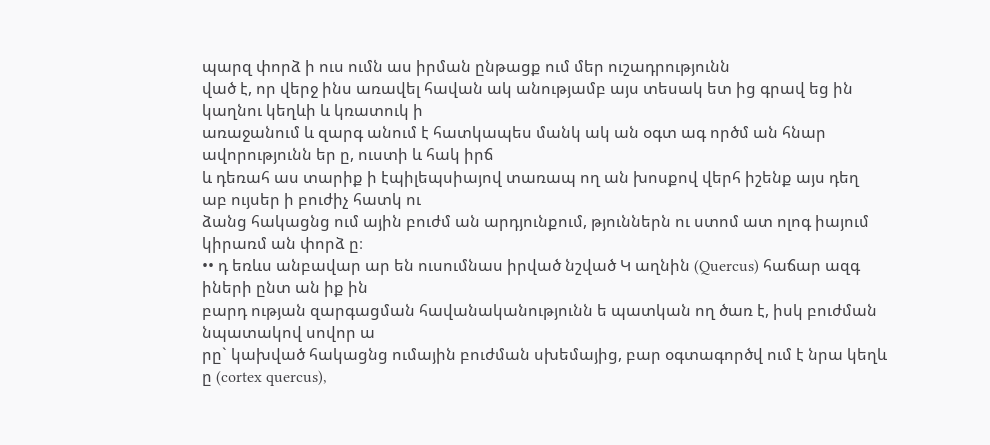պարզ փորձ ի ուս ումն աս իրման ընթացք ում մեր ուշադրությունն
ված է, որ վերջ ինս առավել հավան ակ անությամբ այս տեսակ ետ ից գրավ եց ին կաղնու կեղևի և կռատուկ ի
առաջանում և զարգ անում է հատկապես մանկ ակ ան օգտ ագ ործմ ան հնար ավորությունն եր ը, ուստի և հակ իրճ
և դեռահ աս տարիք ի էպիլեպսիայով տառապ ող ան խոսքով վերհ իշենք այս դեղ աբ ույսեր ի բուժիչ հատկ ու
ձանց հակացնց ում ային բուժմ ան արդյունքում, թյուններն ու ստոմ ատ ոլոգ իայում կիրառմ ան փորձ ը։
•• դ եռևս անբավար ար են ուսումնաս իրված նշված Կ աղնին (Quercus) հաճար ազգ իների ընտ ան իք ին
բարդ ության զարգացման հավանականությունն ե պատկան ող ծառ է, իսկ բուժման նպատակով սովոր ա
րը` կախված հակացնց ումային բուժման սխեմայից, բար օգտագործվ ում է նրա կեղև ը (cortex quercus),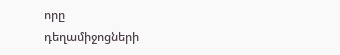որը
դեղամիջոցների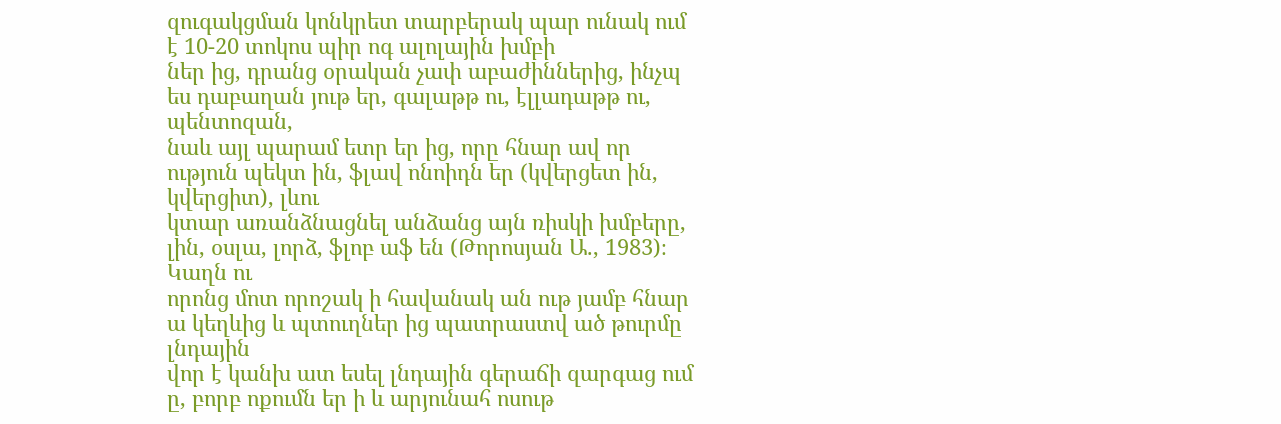զուգակցման կոնկրետ տարբերակ պար ունակ ում է 10-20 տոկոս պիր ոգ ալոլային խմբի
ներ ից, դրանց օրական չափ աբաժիններից, ինչպ ես դաբաղան յութ եր, գալաթթ ու, էլլադաթթ ու, պենտոզան,
նաև այլ պարամ ետր եր ից, որը հնար ավ որ ություն պեկտ ին, ֆլավ ոնոիդն եր (կվերցետ ին, կվերցիտ), լևու
կտար առանձնացնել անձանց այն ռիսկի խմբերը, լին, օսլա, լորձ, ֆլոբ աֆ են (Թորոսյան Ա., 1983)։ Կաղն ու
որոնց մոտ որոշակ ի հավանակ ան ութ յամբ հնար ա կեղևից և պտուղներ ից պատրաստվ ած թուրմը լնդային
վոր է կանխ ատ եսել լնդային գերաճի զարգաց ում ը, բորբ ոքումն եր ի և արյունահ ոսութ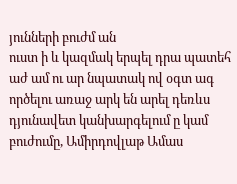յունների բուժմ ան
ուստ ի և կազմակ երպել դրա պատեհ աժ ամ ու ար նպատակ ով օգտ ագ ործելու առաջ արկ են արել դեռևս
դյունավետ կանխարգելում ը կամ բուժումը, Ամիրդովլաթ Ամաս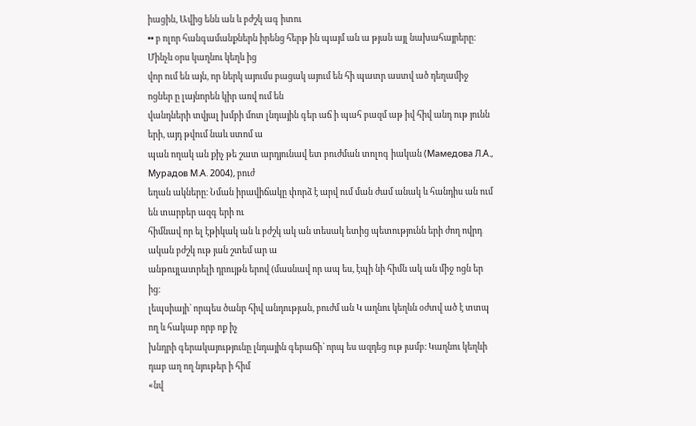իացին, Ավից ենն ան և բժշկ ագ իտու
•• բ ոլոր հանգամանքներն իրենց հերթ ին պայմ ան ա թյան այլ նախահայրերը։ Մինչև օրս կաղնու կեղև ից
վոր ում են այն, որ ներկ այումս բացակ այում են հի պատր աստվ ած դեղամիջ ոցներ ը լայնորեն կիր առվ ում են
վանդների տվյալ խմբի մոտ լնդային գեր աճ ի պահ բազմ աթ իվ հիվ անդ ութ յունն երի, այդ թվում նաև ստոմ ա
պան ողակ ան քիչ թե շատ արդյունավ ետ բուժման տոլոգ իական (Мамедова Л.А., Мурадов М.А. 2004), բուժ
եղան ակները։ Նման իրավիճակը փորձ է արվ ում ման ժամ անակ և հանդիս ան ում են տարբեր ազգ երի ու
հիմնավ որ ել էթիկակ ան և բժշկ ակ ան տեսակ ետից պետությունն երի ժող ովրդ ական բժշկ ութ յան շտեմ ար ա
անթույլատրելի դրույթն երով (մասնավ որ ապ ես, էպի նի հիմն ակ ան միջ ոցն եր ից։
լեպսիայի` որպես ծանր հիվ անդության, բուժմ ան Կ աղնու կեղևն օժտվ ած է տտպ ող և հակաբ որբ ոք իչ
խնդրի գերակայությունը լնդային գերաճի` որպ ես ազդեց ութ յամբ։ Կաղնու կեղևի դաբ աղ ող նյութեր ի հիմ
«նվ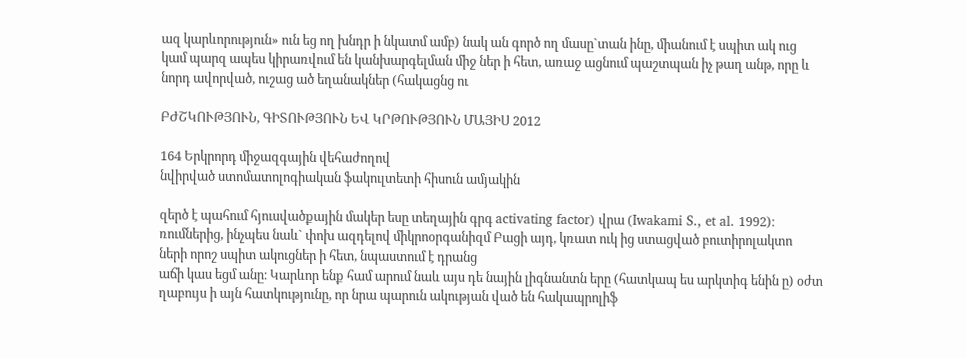ազ կարևորություն» ուն եց ող խնդր ի նկատմ ամբ) նակ ան գործ ող մասը`տան ինը, միանում է սպիտ ակ ուց
կամ պարզ ապես կիրառվում են կանխարգելման միջ ներ ի հետ, առաջ ացնում պաշտպան իչ թաղ անթ, որը և
նորդ ավորված, ուշաց ած եղանակներ (հակացնց ու

ԲԺՇԿՈՒԹՅՈՒՆ, ԳԻՏՈՒԹՅՈՒՆ ԵՎ ԿՐԹՈՒԹՅՈՒՆ ՄԱՅԻՍ 2012

164 Երկրորդ միջազգային վեհաժողով
նվիրված ստոմատոլոգիական ֆակուլտետի հիսուն ամյակին

զերծ է պահում հյուսվածքային մակեր եսը տեղային գրգ activating factor) վրա (Iwakami S., et al. 1992)։
ռումներից, ինչպես նաև` փոխ ազդելով միկրոօրգանիզմ Բացի այդ, կռատ ուկ ից ստացված բուտիրոլակտո
ների որոշ սպիտ ակուցներ ի հետ, նպաստում է դրանց
աճի կաս եցմ անը։ Կարևոր ենք համ արում նաև այս դե նային լիգնանտն երը (հատկապ ես արկտիգ ենին ը) օժտ
ղաբույս ի այն հատկությունը, որ նրա պարուն ակության ված են հակապրոլիֆ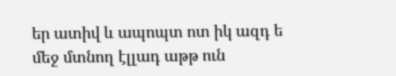եր ատիվ և ապոպտ ոտ իկ ազդ ե
մեջ մտնող էլլադ աթթ ուն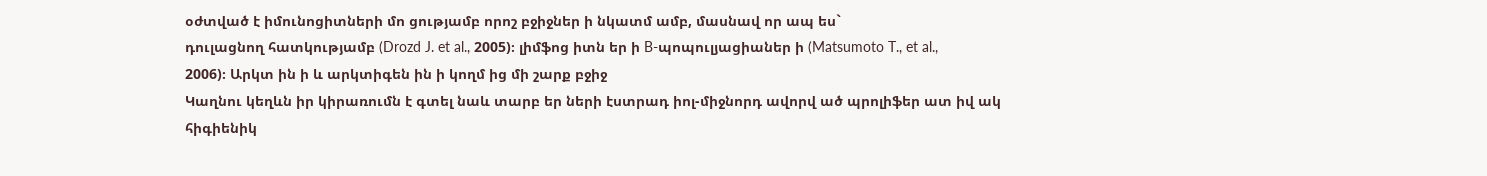օժտված է իմունոցիտների մո ցությամբ որոշ բջիջներ ի նկատմ ամբ, մասնավ որ ապ ես`
դուլացնող հատկությամբ (Drozd J. et al., 2005)։ լիմֆոց իտն եր ի B-պոպուլյացիաներ ի (Matsumoto T., et al.,
2006)։ Արկտ ին ի և արկտիգեն ին ի կողմ ից մի շարք բջիջ
Կաղնու կեղևն իր կիրառումն է գտել նաև տարբ եր ների էստրադ իոլ-միջնորդ ավորվ ած պրոլիֆեր ատ իվ ակ
հիգիենիկ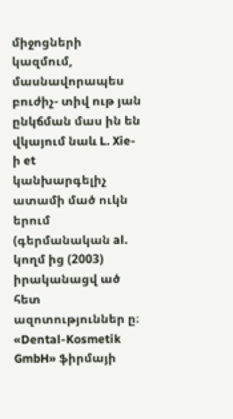միջոցների կազմում, մասնավորապես բուժիչ- տիվ ութ յան ընկճման մաս ին են վկայում նաև L. Xie-ի et
կանխարգելիչ ատամի մած ուկն երում (գերմանական al. կողմ ից (2003) իրականացվ ած հետ ազոտություններ ը։
«Dental-Kosmetik GmbH» ֆիրմայի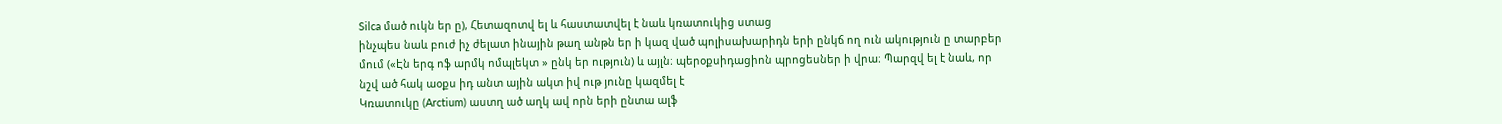Silca մած ուկն եր ը), Հետազոտվ ել և հաստատվել է նաև կռատուկից ստաց
ինչպես նաև բուժ իչ ժելատ ինային թաղ անթն եր ի կազ ված պոլիսախարիդն երի ընկճ ող ուն ակություն ը տարբեր
մում («Էն երգ ոֆ արմկ ոմպլեկտ » ընկ եր ություն) և այլն։ պերօքսիդացիոն պրոցեսներ ի վրա։ Պարզվ ել է նաև, որ
նշվ ած հակ աօքս իդ անտ ային ակտ իվ ութ յունը կազմել է
Կռատուկը (Arctium) աստղ ած աղկ ավ որն երի ընտա ալֆ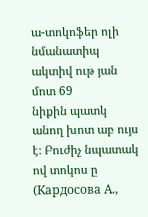ա-տոկոֆեր ոլի նմանատիպ ակտիվ ութ յան մոտ 69
նիքին պատկ անող խոտ աբ ույս է։ Բուժիչ նպատակ ով տոկոս ը (Кардосова А.,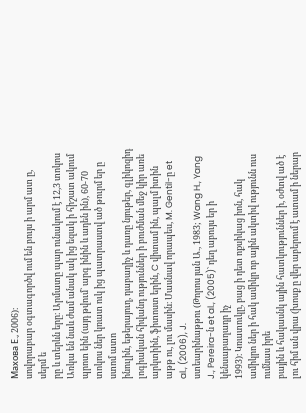Махова Е., 2006)։
սովորաբար օգտագործվ ում են բույս ի արմ ատ ը, սերմ ե
րը և տերևն երը։ Արմատը պար ունակում է 12,3 տոկոս Առկա են նաև ժամ անակ ակ ից եզակ ի հիշատ ակում
պրոտ եին (այդ թվում` արգ ինին և ադեն ին), 60-70 տոկոս ներ կռատ ուկ ից պատրաստվ ած թուրմ եր ը ստոմ ատո
ինուլին, եթերայուղ, դաբաղիչ և դառը նյութեր, գլիկոզիդ լոգիական հիվանդ ություններ ի բուժման մեջ կիր առե
արկտիին, ֆիտոստ երին, C վիտամ ին, պալմ իտին աթթ ու, լու մասին։ Մասնավ որապես, M. Gentil-ը et al., (2006), J.
ստեարինաթթու (Թորոս յան Ա., 1983; Wang H., Yang J., Pereira-ն et al., (2005)` դեղ աբույս եր ի կենսաբաղադր իչ
1993)։ Կռատուկը, բաց ի դետ ոքսիկաց իոն, հակ ամիկրո ներ ի հակ ամիկր ոբ ային ակտիվ ությունն ուս ումնաս իրե
բային և հակասնկ ային հատկություններ ի, օժտվ ած է լու հիմ ան վրա (խոսք ը վեր աբերում է ատամ ի ներար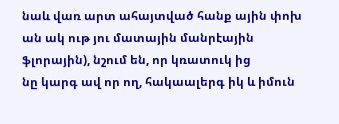նաև վառ արտ ահայտված հանք ային փոխ ան ակ ութ յու մատային մանրէային ֆլորային), նշում են, որ կռատուկ ից
նը կարգ ավ որ ող, հակաալերգ իկ և իմուն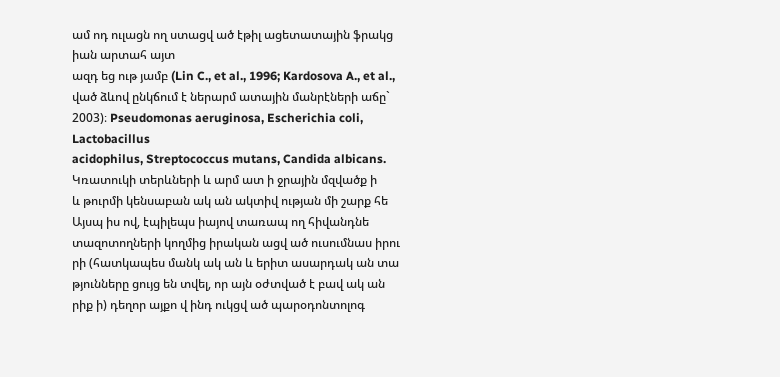ամ ոդ ուլացն ող ստացվ ած էթիլ ացետատային ֆրակց իան արտահ այտ
ազդ եց ութ յամբ (Lin C., et al., 1996; Kardosova A., et al., ված ձևով ընկճում է ներարմ ատային մանրէների աճը`
2003)։ Pseudomonas aeruginosa, Escherichia coli, Lactobacillus
acidophilus, Streptococcus mutans, Candida albicans.
Կռատուկի տերևների և արմ ատ ի ջրային մզվածք ի
և թուրմի կենսաբան ակ ան ակտիվ ության մի շարք հե Այսպ իս ով, էպիլեպս իայով տառապ ող հիվանդնե
տազոտողների կողմից իրական ացվ ած ուսումնաս իրու րի (հատկապես մանկ ակ ան և երիտ ասարդակ ան տա
թյունները ցույց են տվել, որ այն օժտված է բավ ակ ան րիք ի) դեղոր այքո վ ինդ ուկցվ ած պարօդոնտոլոգ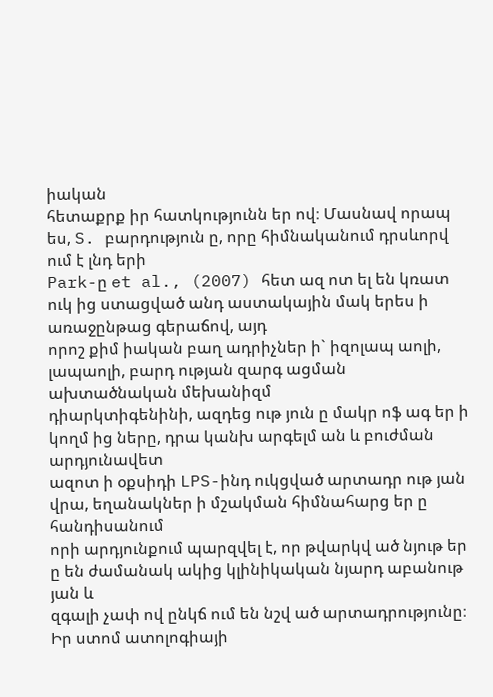իական
հետաքրք իր հատկությունն եր ով։ Մասնավ որապ ես, S. բարդություն ը, որը հիմնականում դրսևորվ ում է լնդ երի
Park-ը et al., (2007) հետ ազ ոտ ել են կռատ ուկ ից ստացված անդ աստակային մակ երես ի առաջընթաց գերաճով, այդ
որոշ քիմ իական բաղ ադրիչներ ի` իզոլապ աոլի, լապաոլի, բարդ ության զարգ ացման ախտածնական մեխանիզմ
դիարկտիգենինի, ազդեց ութ յուն ը մակր ոֆ ագ եր ի կողմ ից ները, դրա կանխ արգելմ ան և բուժման արդյունավետ
ազոտ ի օքսիդի LPS-ինդ ուկցված արտադր ութ յան վրա, եղանակներ ի մշակման հիմնահարց եր ը հանդիսանում
որի արդյունքում պարզվել է, որ թվարկվ ած նյութ եր ը են ժամանակ ակից կլինիկական նյարդ աբանութ յան և
զգալի չափ ով ընկճ ում են նշվ ած արտադրությունը։ Իր ստոմ ատոլոգիայի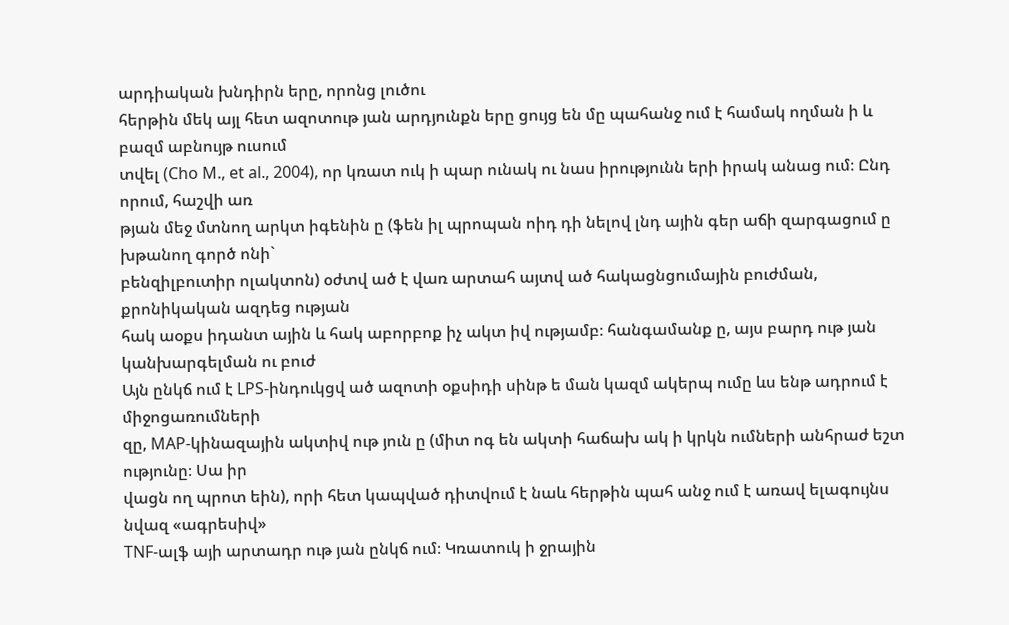արդիական խնդիրն երը, որոնց լուծու
հերթին մեկ այլ հետ ազոտութ յան արդյունքն երը ցույց են մը պահանջ ում է համակ ողման ի և բազմ աբնույթ ուսում
տվել (Cho M., et al., 2004), որ կռատ ուկ ի պար ունակ ու նաս իրությունն երի իրակ անաց ում։ Ընդ որում, հաշվի առ
թյան մեջ մտնող արկտ իգենին ը (ֆեն իլ պրոպան ոիդ դի նելով լնդ ային գեր աճի զարգացում ը խթանող գործ ոնի`
բենզիլբուտիր ոլակտոն) օժտվ ած է վառ արտահ այտվ ած հակացնցումային բուժման, քրոնիկական ազդեց ության
հակ աօքս իդանտ ային և հակ աբորբոք իչ ակտ իվ ությամբ։ հանգամանք ը, այս բարդ ութ յան կանխարգելման ու բուժ
Այն ընկճ ում է LPS-ինդուկցվ ած ազոտի օքսիդի սինթ ե ման կազմ ակերպ ումը ևս ենթ ադրում է միջոցառումների
զը, MAP-կինազային ակտիվ ութ յուն ը (միտ ոգ են ակտի հաճախ ակ ի կրկն ումների անհրաժ եշտ ությունը։ Սա իր
վացն ող պրոտ եին), որի հետ կապված դիտվում է նաև հերթին պահ անջ ում է առավ ելագույնս նվազ «ագրեսիվ»
TNF-ալֆ այի արտադր ութ յան ընկճ ում։ Կռատուկ ի ջրային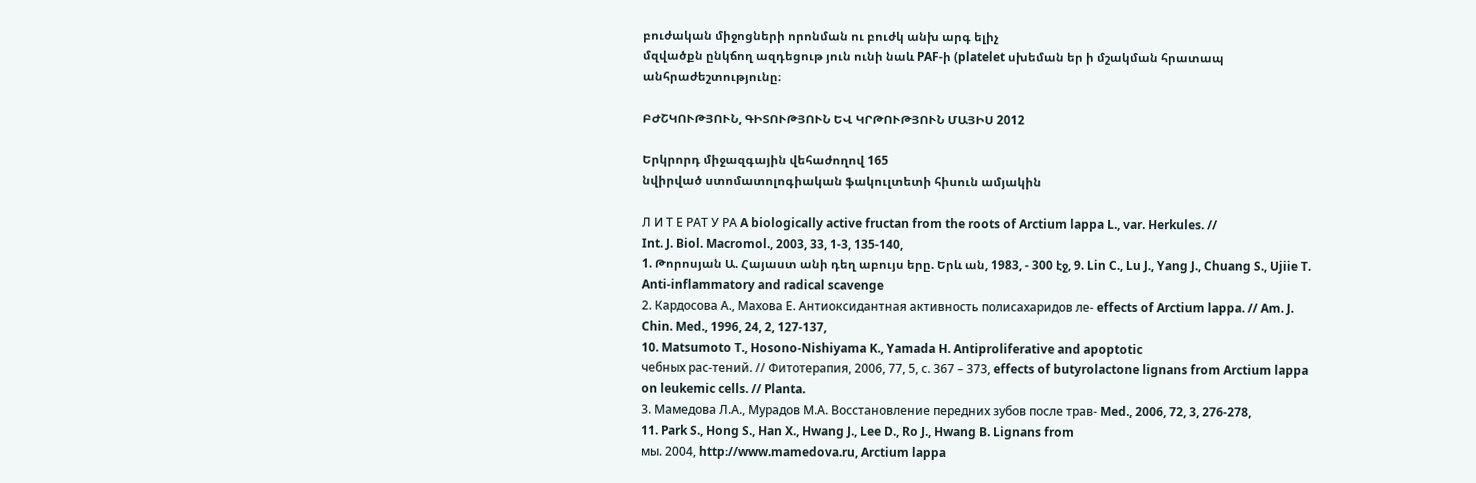բուժական միջոցների որոնման ու բուժկ անխ արգ ելիչ
մզվածքն ընկճող ազդեցութ յուն ունի նաև PAF-ի (platelet սխեման եր ի մշակման հրատապ անհրաժեշտությունը։

ԲԺՇԿՈՒԹՅՈՒՆ, ԳԻՏՈՒԹՅՈՒՆ ԵՎ ԿՐԹՈՒԹՅՈՒՆ ՄԱՅԻՍ 2012

Երկրորդ միջազգային վեհաժողով 165
նվիրված ստոմատոլոգիական ֆակուլտետի հիսուն ամյակին

Л И Т Е РАТ У РА A biologically active fructan from the roots of Arctium lappa L., var. Herkules. //
Int. J. Biol. Macromol., 2003, 33, 1-3, 135-140,
1. Թորոսյան Ա. Հայաստ անի դեղ աբույս երը. Երև ան, 1983, - 300 էջ, 9. Lin C., Lu J., Yang J., Chuang S., Ujiie T. Anti-inflammatory and radical scavenge
2. Кардосова А., Махова Е. Антиоксидантная активность полисахаридов ле- effects of Arctium lappa. // Am. J. Chin. Med., 1996, 24, 2, 127-137,
10. Matsumoto T., Hosono-Nishiyama K., Yamada H. Antiproliferative and apoptotic
чебных рас-тений. // Фитотерапия, 2006, 77, 5, с. 367 – 373, effects of butyrolactone lignans from Arctium lappa on leukemic cells. // Planta.
3. Мамедова Л.А., Мурадов М.А. Восстановление передних зубов после трав- Med., 2006, 72, 3, 276-278,
11. Park S., Hong S., Han X., Hwang J., Lee D., Ro J., Hwang B. Lignans from
мы. 2004, http։//www.mamedova.ru, Arctium lappa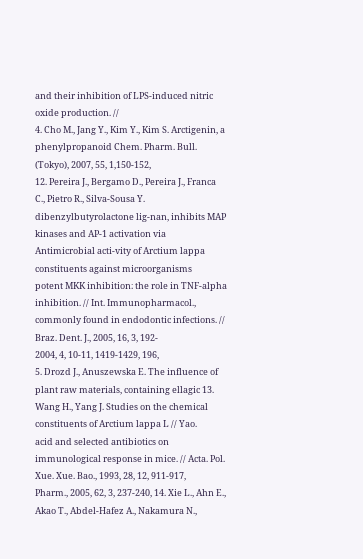and their inhibition of LPS-induced nitric oxide production. //
4. Cho M., Jang Y., Kim Y., Kim S. Arctigenin, a phenylpropanoid Chem. Pharm. Bull. (Tokyo), 2007, 55, 1,150-152,
12. Pereira J., Bergamo D., Pereira J., Franca C., Pietro R., Silva-Sousa Y.
dibenzylbutyrolactone lig-nan, inhibits MAP kinases and AP-1 activation via Antimicrobial acti-vity of Arctium lappa constituents against microorganisms
potent MKK inhibition։ the role in TNF-alpha inhibition. // Int. Immunopharmacol., commonly found in endodontic infections. // Braz. Dent. J., 2005, 16, 3, 192-
2004, 4, 10-11, 1419-1429, 196,
5. Drozd J., Anuszewska E. The influence of plant raw materials, containing ellagic 13. Wang H., Yang J. Studies on the chemical constituents of Arctium lappa L // Yao.
acid and selected antibiotics on immunological response in mice. // Acta. Pol. Xue. Xue. Bao., 1993, 28, 12, 911-917,
Pharm., 2005, 62, 3, 237-240, 14. Xie L., Ahn E., Akao T., Abdel-Hafez A., Nakamura N.,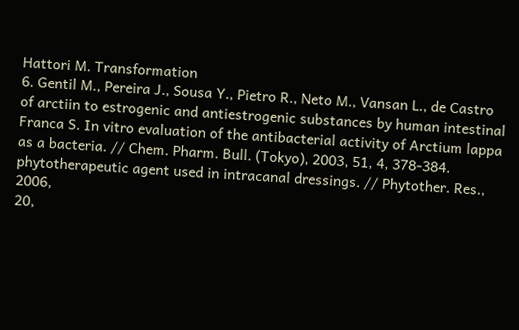Hattori M. Transformation
6. Gentil M., Pereira J., Sousa Y., Pietro R., Neto M., Vansan L., de Castro of arctiin to estrogenic and antiestrogenic substances by human intestinal
Franca S. In vitro evaluation of the antibacterial activity of Arctium lappa as a bacteria. // Chem. Pharm. Bull. (Tokyo), 2003, 51, 4, 378-384.
phytotherapeutic agent used in intracanal dressings. // Phytother. Res., 2006,
20,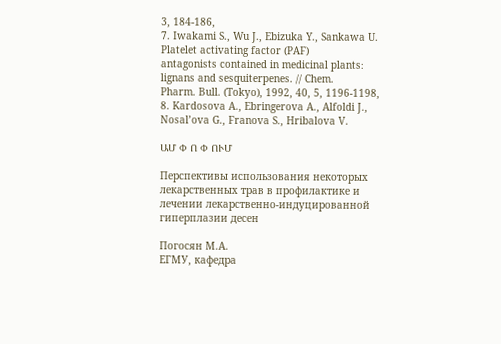3, 184-186,
7. Iwakami S., Wu J., Ebizuka Y., Sankawa U. Platelet activating factor (PAF)
antagonists contained in medicinal plants։ lignans and sesquiterpenes. // Chem.
Pharm. Bull. (Tokyo), 1992, 40, 5, 1196-1198,
8. Kardosova A., Ebringerova A., Alfoldi J., Nosal’ova G., Franova S., Hribalova V.

ԱՄ Փ Ո Փ ՈՒՄ

Перспективы использования некоторых лекарственных трав в профилактике и
лечении лекарственно-индуцированной гиперплазии десен

Погосян М.А.
ЕГМУ, кафедра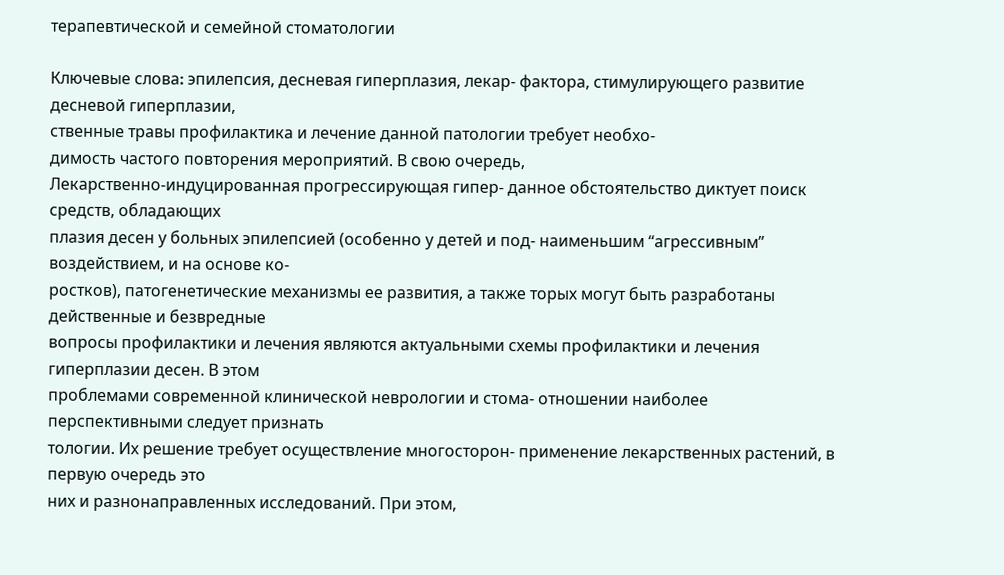терапевтической и семейной стоматологии

Ключевые слова։ эпилепсия, десневая гиперплазия, лекар- фактора, стимулирующего развитие десневой гиперплазии,
ственные травы профилактика и лечение данной патологии требует необхо-
димость частого повторения мероприятий. В свою очередь,
Лекарственно-индуцированная прогрессирующая гипер- данное обстоятельство диктует поиск средств, обладающих
плазия десен у больных эпилепсией (особенно у детей и под- наименьшим “агрессивным” воздействием, и на основе ко-
ростков), патогенетические механизмы ее развития, а также торых могут быть разработаны действенные и безвредные
вопросы профилактики и лечения являются актуальными схемы профилактики и лечения гиперплазии десен. В этом
проблемами современной клинической неврологии и стома- отношении наиболее перспективными следует признать
тологии. Их решение требует осуществление многосторон- применение лекарственных растений, в первую очередь это
них и разнонаправленных исследований. При этом,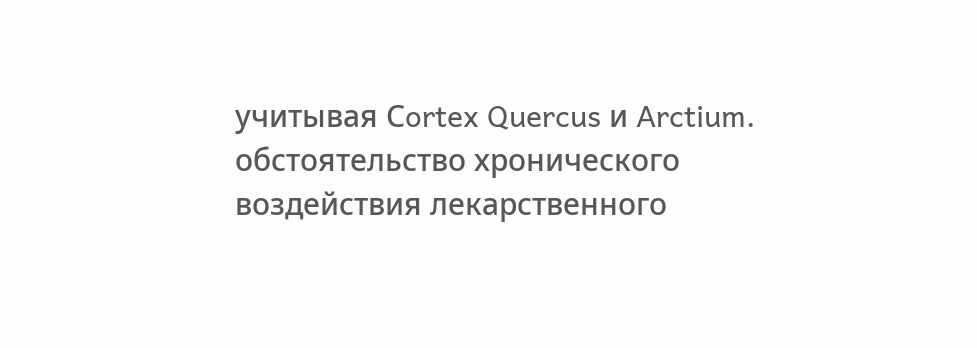учитывая Сortex Quercus и Arctium.
обстоятельство хронического воздействия лекарственного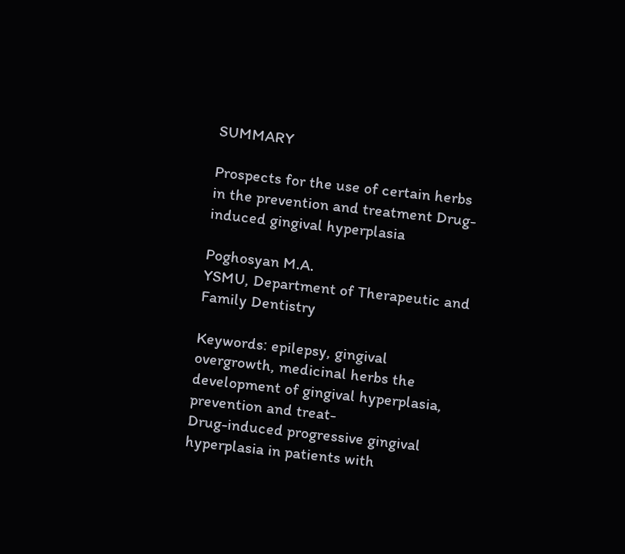SUMMARY

Prospects for the use of certain herbs in the prevention and treatment Drug-
induced gingival hyperplasia

Poghosyan M.A.
YSMU, Department of Therapeutic and Family Dentistry

Keywords։ epilepsy, gingival overgrowth, medicinal herbs the development of gingival hyperplasia, prevention and treat-
Drug-induced progressive gingival hyperplasia in patients with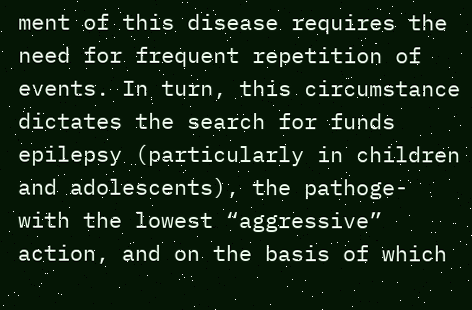ment of this disease requires the need for frequent repetition of
events. In turn, this circumstance dictates the search for funds
epilepsy (particularly in children and adolescents), the pathoge- with the lowest “aggressive” action, and on the basis of which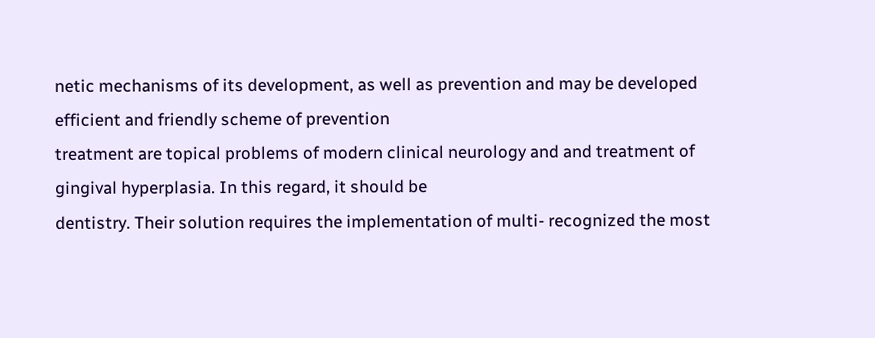netic mechanisms of its development, as well as prevention and may be developed efficient and friendly scheme of prevention
treatment are topical problems of modern clinical neurology and and treatment of gingival hyperplasia. In this regard, it should be
dentistry. Their solution requires the implementation of multi- recognized the most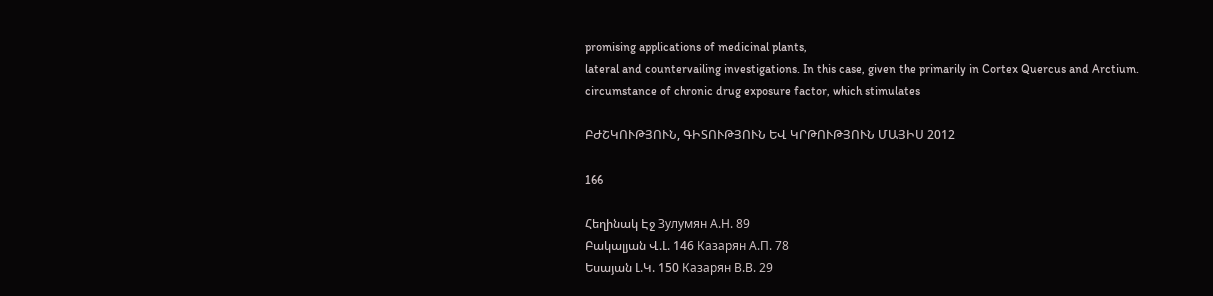promising applications of medicinal plants,
lateral and countervailing investigations. In this case, given the primarily in Cortex Quercus and Arctium.
circumstance of chronic drug exposure factor, which stimulates

ԲԺՇԿՈՒԹՅՈՒՆ, ԳԻՏՈՒԹՅՈՒՆ ԵՎ ԿՐԹՈՒԹՅՈՒՆ ՄԱՅԻՍ 2012

166

Հեղինակ Էջ Зулумян А.Н. 89
Բակալյան Վ.Լ. 146 Казарян А.П. 78
Եսայան Լ.Կ. 150 Казарян В.В. 29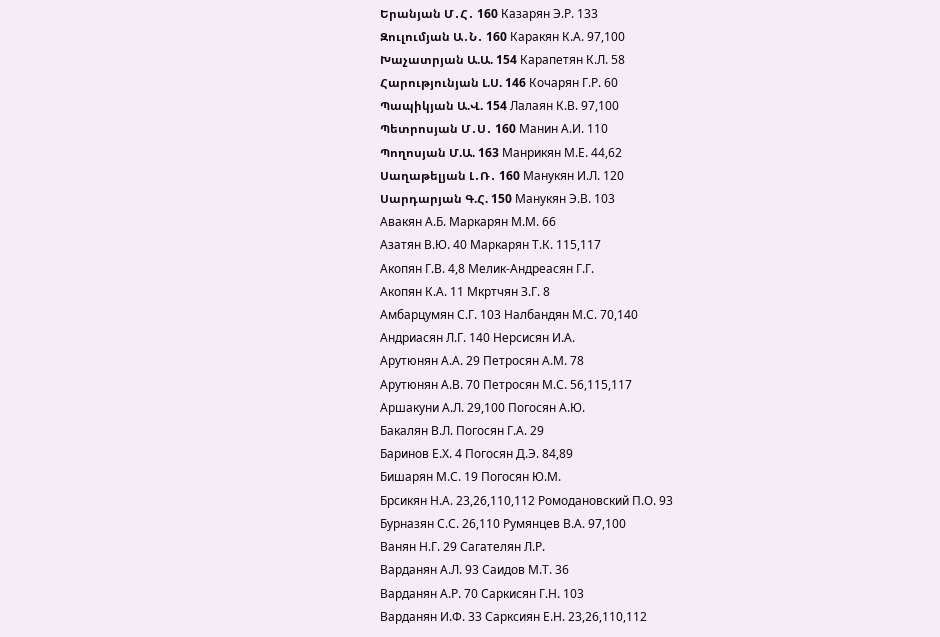Երանյան Մ․Հ․ 160 Казарян Э.Р. 133
Զուլումյան Ա․Ն․ 160 Каракян К.А. 97,100
Խաչատրյան Ա.Ա. 154 Карапетян К.Л. 58
Հարությունյան Լ.Ս. 146 Кочарян Г.Р. 60
Պապիկյան Ա.Վ. 154 Лалаян К.В. 97,100
Պետրոսյան Մ․Ս․ 160 Манин А.И. 110
Պողոսյան Մ.Ա. 163 Манрикян М.Е. 44,62
Սաղաթելյան Լ․Ռ․ 160 Манукян И.Л. 120
Սարդարյան Գ.Հ. 150 Манукян Э.В. 103
Авакян А.Б. Маркарян М.М. 66
Азатян В.Ю. 40 Маркарян Т.К. 115,117
Акопян Г.В. 4,8 Мелик-Андреасян Г.Г.
Акопян К.А. 11 Мкртчян З.Г. 8
Амбарцумян С.Г. 103 Налбандян М.С. 70,140
Андриасян Л.Г. 140 Нерсисян И.А.
Арутюнян А.А. 29 Петросян А.М. 78
Арутюнян А.В. 70 Петросян М.С. 56,115,117
Аршакуни А.Л. 29,100 Погосян А.Ю.
Бакалян В.Л. Погосян Г.А. 29
Баринов Е.Х. 4 Погосян Д.Э. 84,89
Бишарян М.С. 19 Погосян Ю.М.
Брсикян Н.А. 23,26,110,112 Ромодановский П.О. 93
Бурназян С.С. 26,110 Румянцев В.А. 97,100
Ванян Н.Г. 29 Сагателян Л.Р.
Варданян А.Л. 93 Саидов М.Т. 36
Варданян А.Р. 70 Саркисян Г.Н. 103
Варданян И.Ф. 33 Сарксиян Е.Н. 23,26,110,112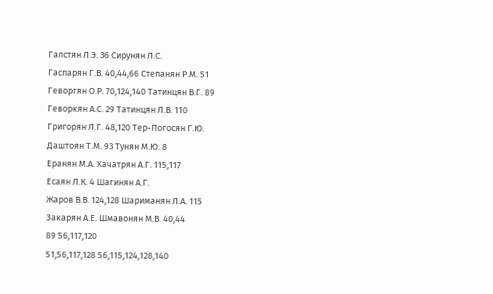Галстян Л.Э. 36 Сирунян Л.С.
Гаспарян Г.В. 40,44,66 Степанян Р.М. 51
Геворгян О.Р. 70,124,140 Татинцян В.Г. 89
Геворкян А.С. 29 Татинцян Л.В. 110
Григорян Л.Г. 48,120 Тер-Погосян Г.Ю.
Даштоян Т.М. 93 Тунян М.Ю. 8
Еранян М.А. Хачатрян А.Г. 115,117
Есаян Л.К. 4 Шагинян А.Г.
Жаров В.В. 124,128 Шариманян Л.А. 115
Закарян А.Е. Шмавонян М.В. 40,44
89 56,117,120
51,56,117,128 56,115,124,128,140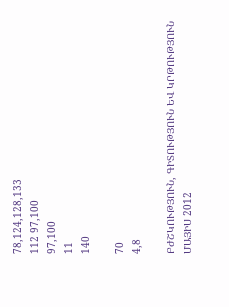78,124,128,133
112 97,100
97,100
11
140

70
4,8

ԲԺՇԿՈՒԹՅՈՒՆ, ԳԻՏՈՒԹՅՈՒՆ ԵՎ ԿՐԹՈՒԹՅՈՒՆ ՄԱՅԻՍ 2012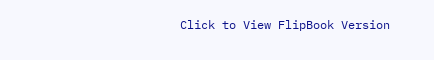Click to View FlipBook Version